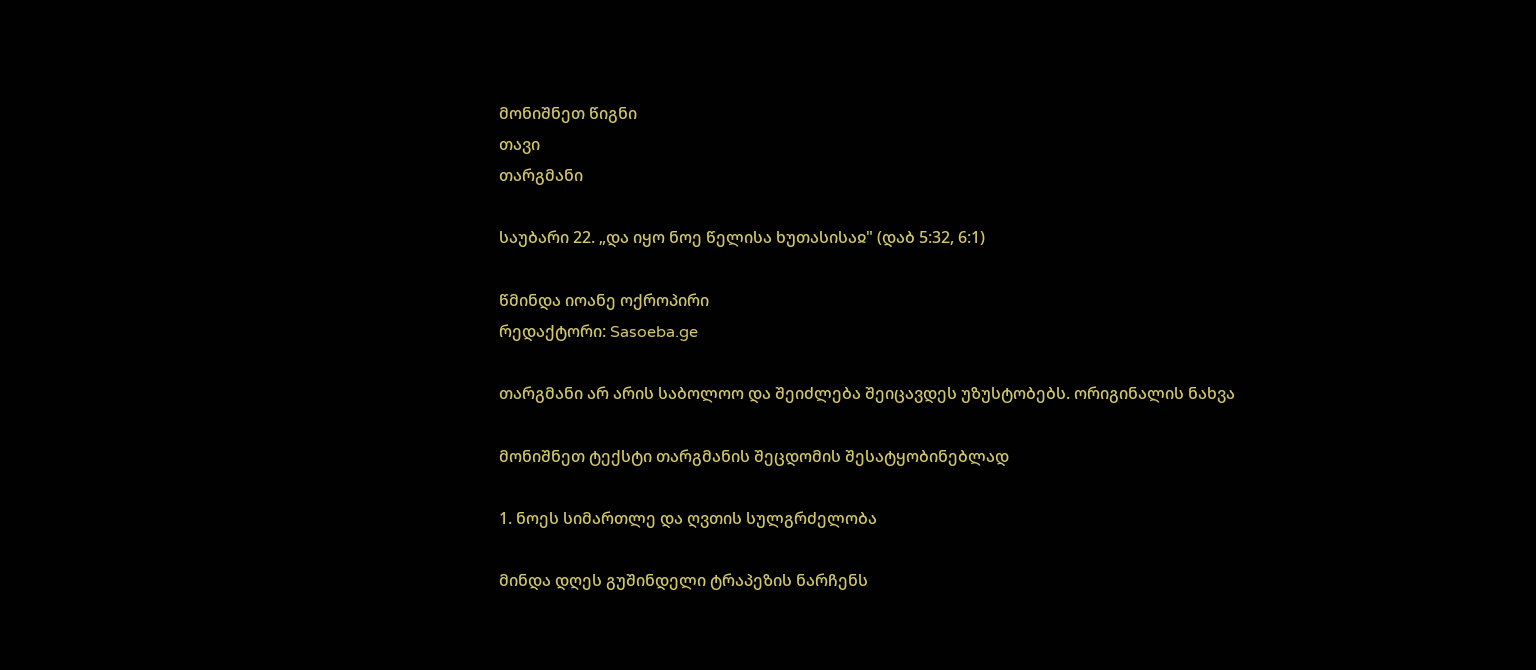მონიშნეთ წიგნი
თავი
თარგმანი

საუბარი 22. „და იყო ნოე წელისა ხუთასისაჲ" (დაბ 5:32, 6:1)

წმინდა იოანე ოქროპირი
რედაქტორი: Sasoeba.ge

თარგმანი არ არის საბოლოო და შეიძლება შეიცავდეს უზუსტობებს. ორიგინალის ნახვა

მონიშნეთ ტექსტი თარგმანის შეცდომის შესატყობინებლად

1. ნოეს სიმართლე და ღვთის სულგრძელობა

მინდა დღეს გუშინდელი ტრაპეზის ნარჩენს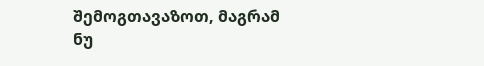შემოგთავაზოთ, მაგრამ ნუ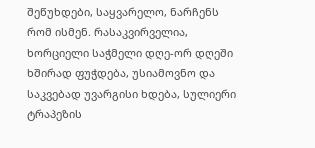შეწუხდები, საყვარელო, ნარჩენს რომ ისმენ. რასაკვირველია, ხორციელი საჭმელი დღე-ორ დღეში ხშირად ფუჭდება, უსიამოვნო და საკვებად უვარგისი ხდება, სულიერი ტრაპეზის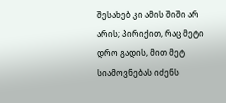შესახებ კი ამის შიში არ არის; პირიქით, რაც მეტი დრო გადის, მით მეტ სიამოვნებას იძენს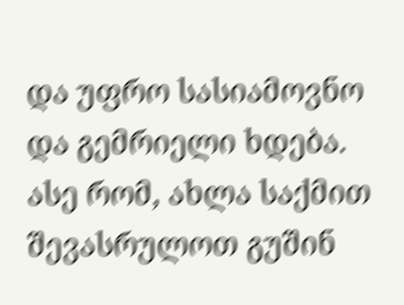და უფრო სასიამოვნო და გემრიელი ხდება. ასე რომ, ახლა საქმით შევასრულოთ გუშინ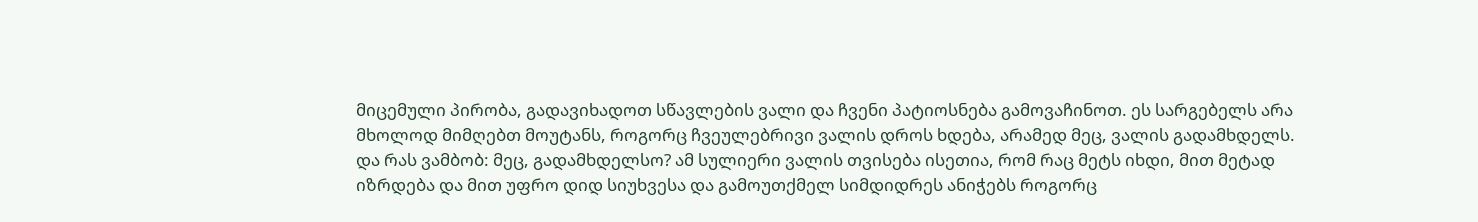მიცემული პირობა, გადავიხადოთ სწავლების ვალი და ჩვენი პატიოსნება გამოვაჩინოთ. ეს სარგებელს არა მხოლოდ მიმღებთ მოუტანს, როგორც ჩვეულებრივი ვალის დროს ხდება, არამედ მეც, ვალის გადამხდელს. და რას ვამბობ: მეც, გადამხდელსო? ამ სულიერი ვალის თვისება ისეთია, რომ რაც მეტს იხდი, მით მეტად იზრდება და მით უფრო დიდ სიუხვესა და გამოუთქმელ სიმდიდრეს ანიჭებს როგორც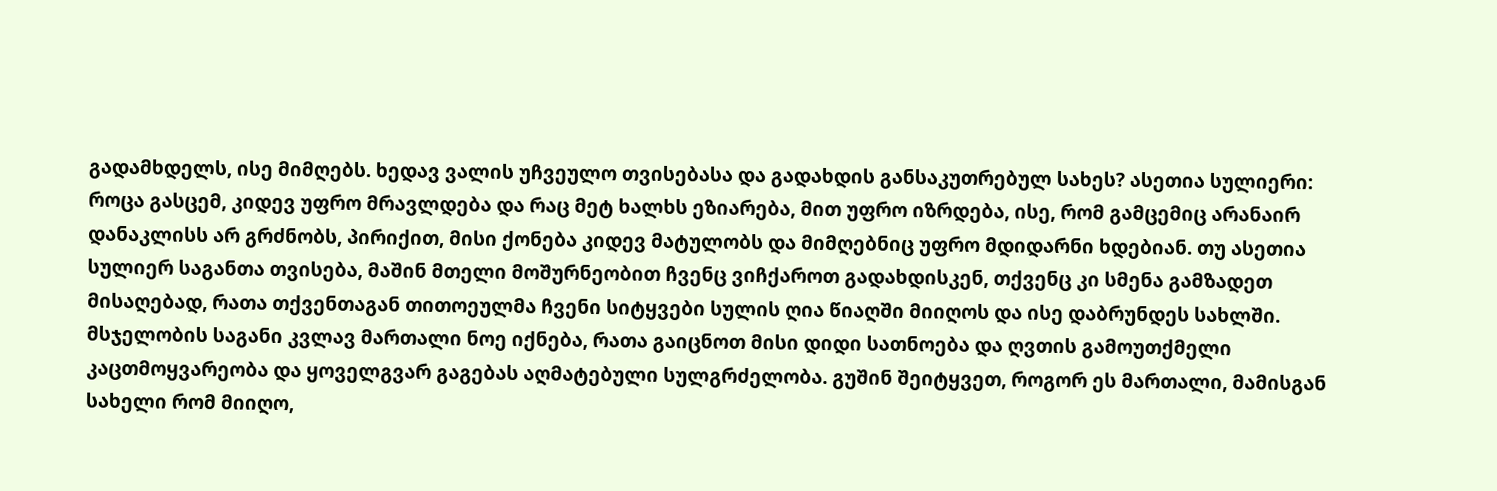გადამხდელს, ისე მიმღებს. ხედავ ვალის უჩვეულო თვისებასა და გადახდის განსაკუთრებულ სახეს? ასეთია სულიერი: როცა გასცემ, კიდევ უფრო მრავლდება და რაც მეტ ხალხს ეზიარება, მით უფრო იზრდება, ისე, რომ გამცემიც არანაირ დანაკლისს არ გრძნობს, პირიქით, მისი ქონება კიდევ მატულობს და მიმღებნიც უფრო მდიდარნი ხდებიან. თუ ასეთია სულიერ საგანთა თვისება, მაშინ მთელი მოშურნეობით ჩვენც ვიჩქაროთ გადახდისკენ, თქვენც კი სმენა გამზადეთ მისაღებად, რათა თქვენთაგან თითოეულმა ჩვენი სიტყვები სულის ღია წიაღში მიიღოს და ისე დაბრუნდეს სახლში. მსჯელობის საგანი კვლავ მართალი ნოე იქნება, რათა გაიცნოთ მისი დიდი სათნოება და ღვთის გამოუთქმელი კაცთმოყვარეობა და ყოველგვარ გაგებას აღმატებული სულგრძელობა. გუშინ შეიტყვეთ, როგორ ეს მართალი, მამისგან სახელი რომ მიიღო,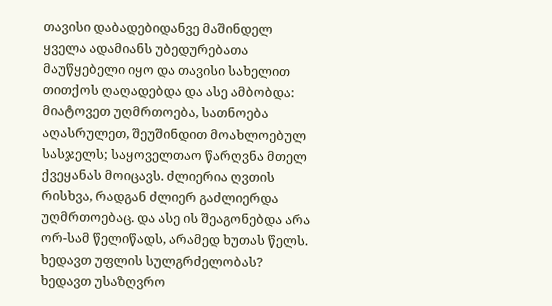თავისი დაბადებიდანვე მაშინდელ ყველა ადამიანს უბედურებათა მაუწყებელი იყო და თავისი სახელით თითქოს ღაღადებდა და ასე ამბობდა: მიატოვეთ უღმრთოება, სათნოება აღასრულეთ, შეუშინდით მოახლოებულ სასჯელს; საყოველთაო წარღვნა მთელ ქვეყანას მოიცავს. ძლიერია ღვთის რისხვა, რადგან ძლიერ გაძლიერდა უღმრთოებაც. და ასე ის შეაგონებდა არა ორ-სამ წელიწადს, არამედ ხუთას წელს. ხედავთ უფლის სულგრძელობას? ხედავთ უსაზღვრო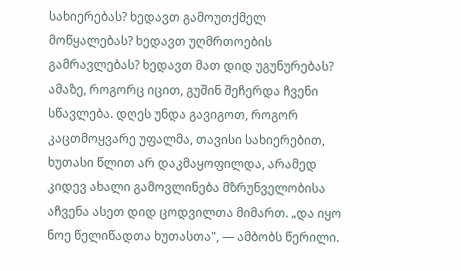სახიერებას? ხედავთ გამოუთქმელ მოწყალებას? ხედავთ უღმრთოების გამრავლებას? ხედავთ მათ დიდ უგუნურებას? ამაზე, როგორც იცით, გუშინ შეჩერდა ჩვენი სწავლება. დღეს უნდა გავიგოთ, როგორ კაცთმოყვარე უფალმა, თავისი სახიერებით, ხუთასი წლით არ დაკმაყოფილდა, არამედ კიდევ ახალი გამოვლინება მზრუნველობისა აჩვენა ასეთ დიდ ცოდვილთა მიმართ. „და იყო ნოე წელიწადთა ხუთასთა", — ამბობს წერილი.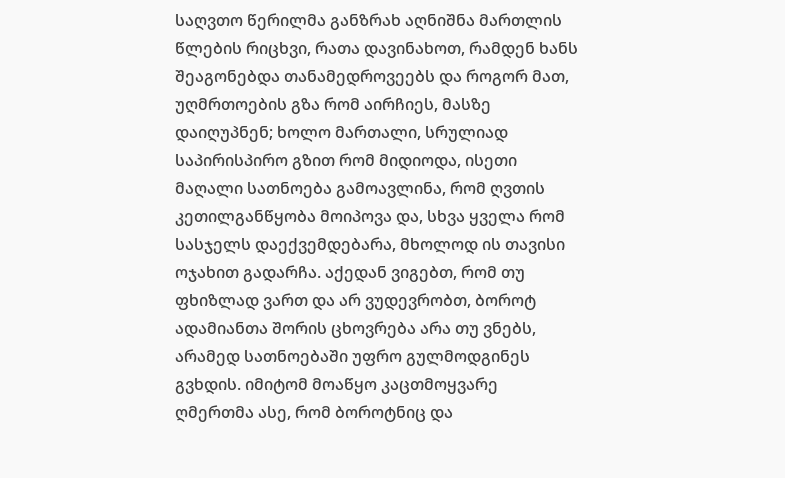საღვთო წერილმა განზრახ აღნიშნა მართლის წლების რიცხვი, რათა დავინახოთ, რამდენ ხანს შეაგონებდა თანამედროვეებს და როგორ მათ, უღმრთოების გზა რომ აირჩიეს, მასზე დაიღუპნენ; ხოლო მართალი, სრულიად საპირისპირო გზით რომ მიდიოდა, ისეთი მაღალი სათნოება გამოავლინა, რომ ღვთის კეთილგანწყობა მოიპოვა და, სხვა ყველა რომ სასჯელს დაექვემდებარა, მხოლოდ ის თავისი ოჯახით გადარჩა. აქედან ვიგებთ, რომ თუ ფხიზლად ვართ და არ ვუდევრობთ, ბოროტ ადამიანთა შორის ცხოვრება არა თუ ვნებს, არამედ სათნოებაში უფრო გულმოდგინეს გვხდის. იმიტომ მოაწყო კაცთმოყვარე ღმერთმა ასე, რომ ბოროტნიც და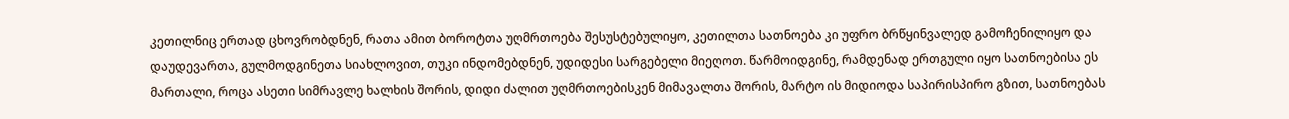კეთილნიც ერთად ცხოვრობდნენ, რათა ამით ბოროტთა უღმრთოება შესუსტებულიყო, კეთილთა სათნოება კი უფრო ბრწყინვალედ გამოჩენილიყო და დაუდევართა, გულმოდგინეთა სიახლოვით, თუკი ინდომებდნენ, უდიდესი სარგებელი მიეღოთ. წარმოიდგინე, რამდენად ერთგული იყო სათნოებისა ეს მართალი, როცა ასეთი სიმრავლე ხალხის შორის, დიდი ძალით უღმრთოებისკენ მიმავალთა შორის, მარტო ის მიდიოდა საპირისპირო გზით, სათნოებას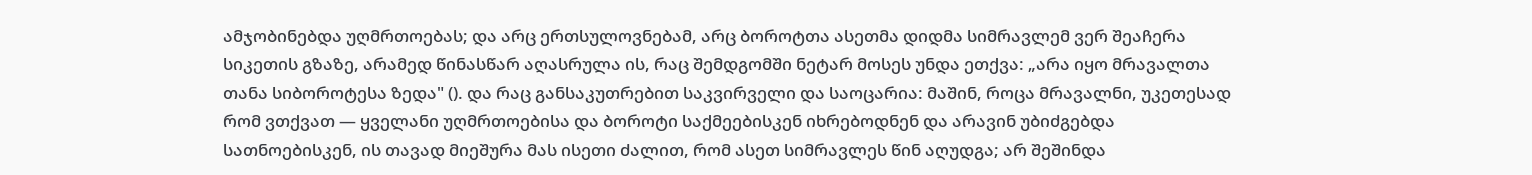ამჯობინებდა უღმრთოებას; და არც ერთსულოვნებამ, არც ბოროტთა ასეთმა დიდმა სიმრავლემ ვერ შეაჩერა სიკეთის გზაზე, არამედ წინასწარ აღასრულა ის, რაც შემდგომში ნეტარ მოსეს უნდა ეთქვა: „არა იყო მრავალთა თანა სიბოროტესა ზედა" (). და რაც განსაკუთრებით საკვირველი და საოცარია: მაშინ, როცა მრავალნი, უკეთესად რომ ვთქვათ — ყველანი უღმრთოებისა და ბოროტი საქმეებისკენ იხრებოდნენ და არავინ უბიძგებდა სათნოებისკენ, ის თავად მიეშურა მას ისეთი ძალით, რომ ასეთ სიმრავლეს წინ აღუდგა; არ შეშინდა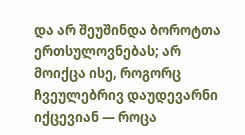და არ შეუშინდა ბოროტთა ერთსულოვნებას; არ მოიქცა ისე, როგორც ჩვეულებრივ დაუდევარნი იქცევიან — როცა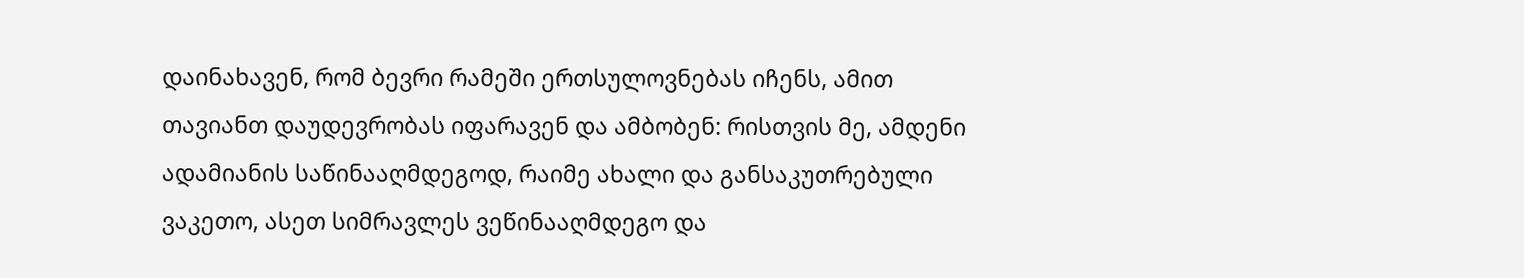დაინახავენ, რომ ბევრი რამეში ერთსულოვნებას იჩენს, ამით თავიანთ დაუდევრობას იფარავენ და ამბობენ: რისთვის მე, ამდენი ადამიანის საწინააღმდეგოდ, რაიმე ახალი და განსაკუთრებული ვაკეთო, ასეთ სიმრავლეს ვეწინააღმდეგო და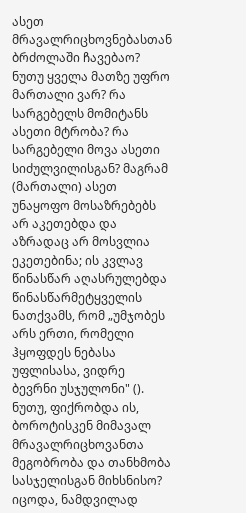ასეთ მრავალრიცხოვნებასთან ბრძოლაში ჩავებაო? ნუთუ ყველა მათზე უფრო მართალი ვარ? რა სარგებელს მომიტანს ასეთი მტრობა? რა სარგებელი მოვა ასეთი სიძულვილისგან? მაგრამ (მართალი) ასეთ უნაყოფო მოსაზრებებს არ აკეთებდა და აზრადაც არ მოსვლია ეკეთებინა; ის კვლავ წინასწარ აღასრულებდა წინასწარმეტყველის ნათქვამს, რომ „უმჯობეს არს ერთი, რომელი ჰყოფდეს ნებასა უფლისასა, ვიდრე ბევრნი უსჯულონი" (). ნუთუ, ფიქრობდა ის, ბოროტისკენ მიმავალ მრავალრიცხოვანთა მეგობრობა და თანხმობა სასჯელისგან მიხსნისო? იცოდა, ნამდვილად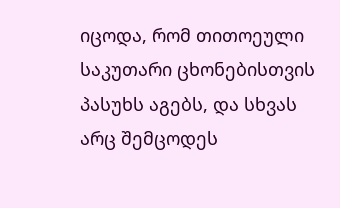იცოდა, რომ თითოეული საკუთარი ცხონებისთვის პასუხს აგებს, და სხვას არც შემცოდეს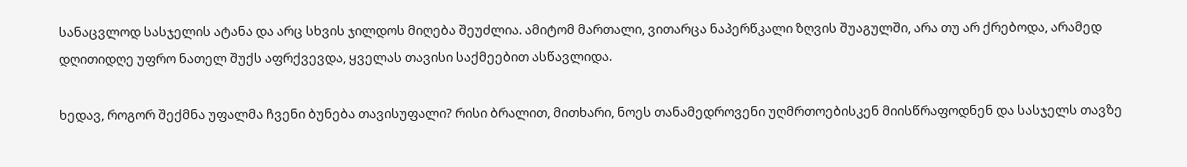სანაცვლოდ სასჯელის ატანა და არც სხვის ჯილდოს მიღება შეუძლია. ამიტომ მართალი, ვითარცა ნაპერწკალი ზღვის შუაგულში, არა თუ არ ქრებოდა, არამედ დღითიდღე უფრო ნათელ შუქს აფრქვევდა, ყველას თავისი საქმეებით ასწავლიდა.

ხედავ, როგორ შექმნა უფალმა ჩვენი ბუნება თავისუფალი? რისი ბრალით, მითხარი, ნოეს თანამედროვენი უღმრთოებისკენ მიისწრაფოდნენ და სასჯელს თავზე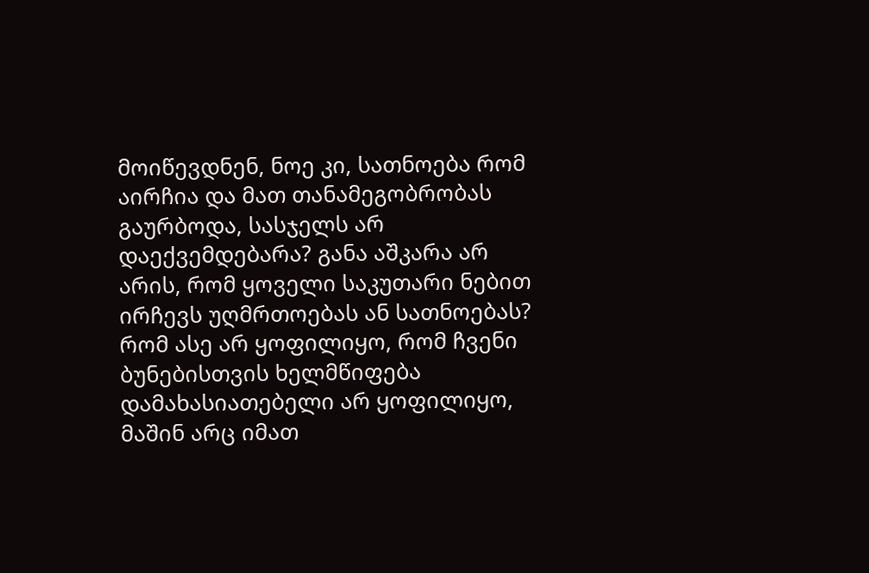მოიწევდნენ, ნოე კი, სათნოება რომ აირჩია და მათ თანამეგობრობას გაურბოდა, სასჯელს არ დაექვემდებარა? განა აშკარა არ არის, რომ ყოველი საკუთარი ნებით ირჩევს უღმრთოებას ან სათნოებას? რომ ასე არ ყოფილიყო, რომ ჩვენი ბუნებისთვის ხელმწიფება დამახასიათებელი არ ყოფილიყო, მაშინ არც იმათ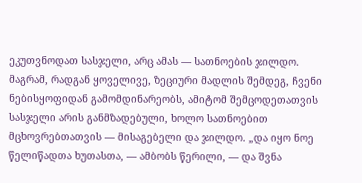ეკუთვნოდათ სასჯელი, არც ამას — სათნოების ჯილდო. მაგრამ, რადგან ყოველივე, ზეციური მადლის შემდეგ, ჩვენი ნებისყოფიდან გამომდინარეობს, ამიტომ შემცოდეთათვის სასჯელი არის განმზადებული, ხოლო სათნოებით მცხოვრებთათვის — მისაგებელი და ჯილდო. „და იყო ნოე წელიწადთა ხუთასთა, — ამბობს წერილი, — და შვნა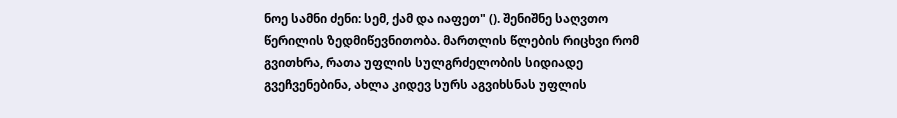ნოე სამნი ძენი: სემ, ქამ და იაფეთ" (). შენიშნე საღვთო წერილის ზედმიწევნითობა. მართლის წლების რიცხვი რომ გვითხრა, რათა უფლის სულგრძელობის სიდიადე გვეჩვენებინა, ახლა კიდევ სურს აგვიხსნას უფლის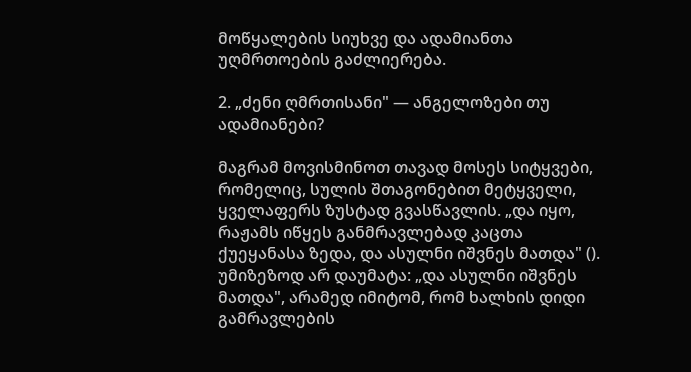მოწყალების სიუხვე და ადამიანთა უღმრთოების გაძლიერება.

2. „ძენი ღმრთისანი" — ანგელოზები თუ ადამიანები?

მაგრამ მოვისმინოთ თავად მოსეს სიტყვები, რომელიც, სულის შთაგონებით მეტყველი, ყველაფერს ზუსტად გვასწავლის. „და იყო, რაჟამს იწყეს განმრავლებად კაცთა ქუეყანასა ზედა, და ასულნი იშვნეს მათდა" (). უმიზეზოდ არ დაუმატა: „და ასულნი იშვნეს მათდა", არამედ იმიტომ, რომ ხალხის დიდი გამრავლების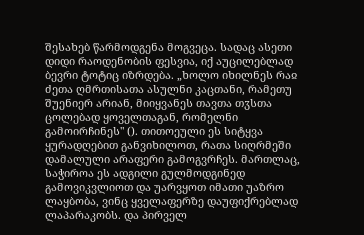შესახებ წარმოდგენა მოგვეცა. სადაც ასეთი დიდი რაოდენობის ფესვია, იქ აუცილებლად ბევრი ტოტიც იზრდება. „ხოლო იხილნეს რაჲ ძეთა ღმრთისათა ასულნი კაცთანი, რამეთუ შუენიერ არიან, მიიყვანეს თავთა თჳსთა ცოლებად ყოველთაგან, რომელნი გამოირჩინეს" (). თითოეული ეს სიტყვა ყურადღებით განვიხილოთ, რათა სიღრმეში დამალული არაფერი გამოგვრჩეს. მართლაც, საჭიროა ეს ადგილი გულმოდგინედ გამოვიკვლიოთ და უარვყოთ იმათი უაზრო ლაყბობა, ვინც ყველაფერზე დაუფიქრებლად ლაპარაკობს. და პირველ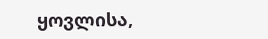ყოვლისა,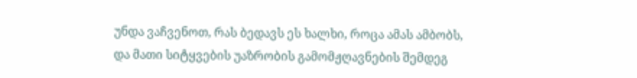უნდა ვაჩვენოთ, რას ბედავს ეს ხალხი, როცა ამას ამბობს, და მათი სიტყვების უაზრობის გამომჟღავნების შემდეგ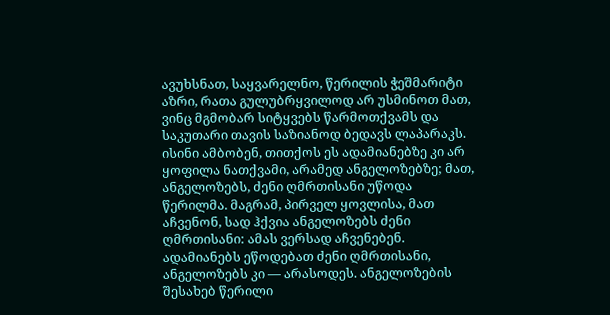ავუხსნათ, საყვარელნო, წერილის ჭეშმარიტი აზრი, რათა გულუბრყვილოდ არ უსმინოთ მათ, ვინც მგმობარ სიტყვებს წარმოთქვამს და საკუთარი თავის საზიანოდ ბედავს ლაპარაკს. ისინი ამბობენ, თითქოს ეს ადამიანებზე კი არ ყოფილა ნათქვამი, არამედ ანგელოზებზე; მათ, ანგელოზებს, ძენი ღმრთისანი უწოდა წერილმა. მაგრამ, პირველ ყოვლისა, მათ აჩვენონ, სად ჰქვია ანგელოზებს ძენი ღმრთისანი: ამას ვერსად აჩვენებენ. ადამიანებს ეწოდებათ ძენი ღმრთისანი, ანგელოზებს კი — არასოდეს. ანგელოზების შესახებ წერილი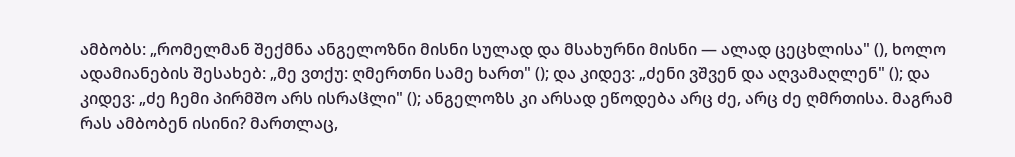ამბობს: „რომელმან შექმნა ანგელოზნი მისნი სულად და მსახურნი მისნი — ალად ცეცხლისა" (), ხოლო ადამიანების შესახებ: „მე ვთქუ: ღმერთნი სამე ხართ" (); და კიდევ: „ძენი ვშვენ და აღვამაღლენ" (); და კიდევ: „ძე ჩემი პირმშო არს ისრაჱლი" (); ანგელოზს კი არსად ეწოდება არც ძე, არც ძე ღმრთისა. მაგრამ რას ამბობენ ისინი? მართლაც,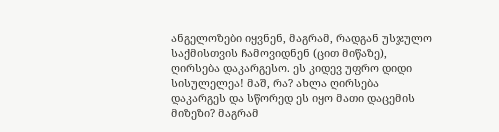ანგელოზები იყვნენ, მაგრამ, რადგან უსჯულო საქმისთვის ჩამოვიდნენ (ცით მიწაზე), ღირსება დაკარგესო. ეს კიდევ უფრო დიდი სისულელეა! მაშ, რა? ახლა ღირსება დაკარგეს და სწორედ ეს იყო მათი დაცემის მიზეზი? მაგრამ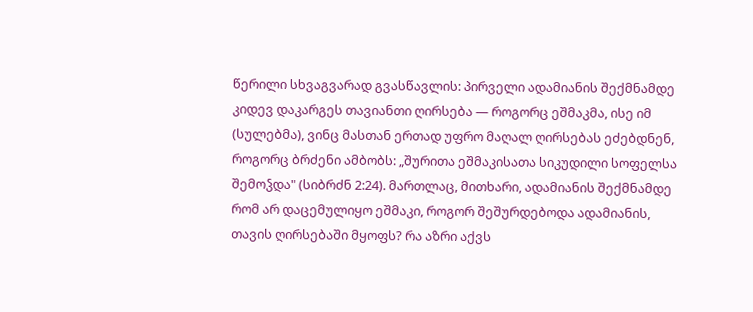წერილი სხვაგვარად გვასწავლის: პირველი ადამიანის შექმნამდე კიდევ დაკარგეს თავიანთი ღირსება — როგორც ეშმაკმა, ისე იმ (სულებმა), ვინც მასთან ერთად უფრო მაღალ ღირსებას ეძებდნენ, როგორც ბრძენი ამბობს: „შურითა ეშმაკისათა სიკუდილი სოფელსა შემოჴდა" (სიბრძნ 2:24). მართლაც, მითხარი, ადამიანის შექმნამდე რომ არ დაცემულიყო ეშმაკი, როგორ შეშურდებოდა ადამიანის, თავის ღირსებაში მყოფს? რა აზრი აქვს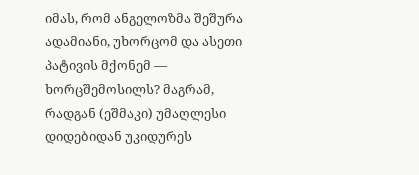იმას, რომ ანგელოზმა შეშურა ადამიანი, უხორცომ და ასეთი პატივის მქონემ — ხორცშემოსილს? მაგრამ, რადგან (ეშმაკი) უმაღლესი დიდებიდან უკიდურეს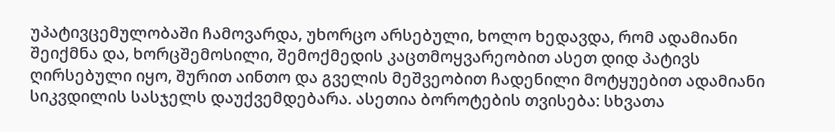უპატივცემულობაში ჩამოვარდა, უხორცო არსებული, ხოლო ხედავდა, რომ ადამიანი შეიქმნა და, ხორცშემოსილი, შემოქმედის კაცთმოყვარეობით ასეთ დიდ პატივს ღირსებული იყო, შურით აინთო და გველის მეშვეობით ჩადენილი მოტყუებით ადამიანი სიკვდილის სასჯელს დაუქვემდებარა. ასეთია ბოროტების თვისება: სხვათა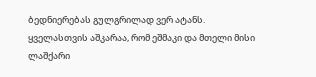ბედნიერებას გულგრილად ვერ ატანს. ყველასთვის აშკარაა, რომ ეშმაკი და მთელი მისი ლაშქარი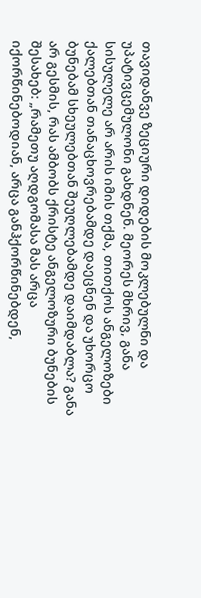თავიდანვე ზეციური დიდების მოკლებულნი და უპატივცემულონი გახდნენ. მეორეს მხრივ, განა სისულელე არ არის იმის თქმა, თითქოს ანგელოზები ქალებთან თანაცხოვრებამდე დაეცნენ და უხორცო ბუნებამ სხეულებთან შეუღლებამდე დაიმდაბლა? განა არ გესმის, რას ამბობს ქრისტე ანგელოზური ბუნების შესახებ: „რამეთუ აღდგომასა მას არცა იქორწინებოდიან, არცა განჰქორწინებდენ,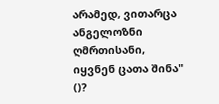არამედ, ვითარცა ანგელოზნი ღმრთისანი, იყვნენ ცათა შინა" ()?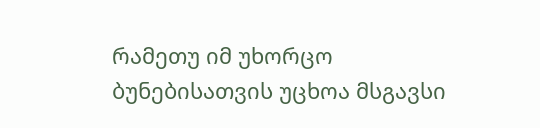რამეთუ იმ უხორცო ბუნებისათვის უცხოა მსგავსი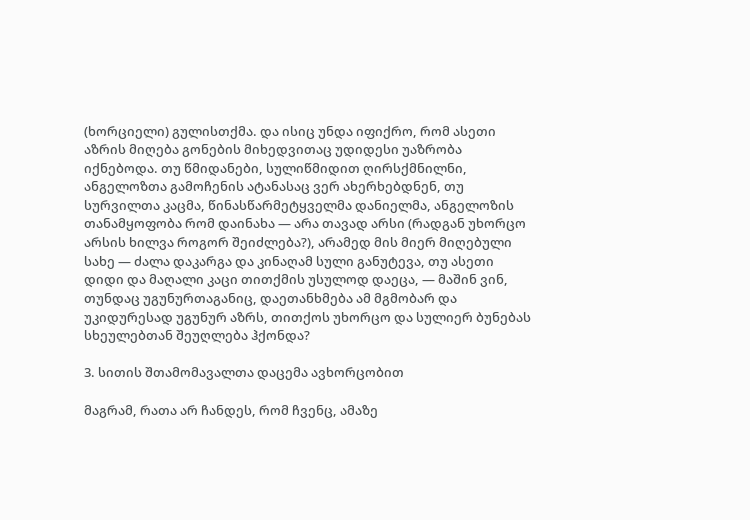(ხორციელი) გულისთქმა. და ისიც უნდა იფიქრო, რომ ასეთი აზრის მიღება გონების მიხედვითაც უდიდესი უაზრობა იქნებოდა. თუ წმიდანები, სულიწმიდით ღირსქმნილნი, ანგელოზთა გამოჩენის ატანასაც ვერ ახერხებდნენ, თუ სურვილთა კაცმა, წინასწარმეტყველმა დანიელმა, ანგელოზის თანამყოფობა რომ დაინახა — არა თავად არსი (რადგან უხორცო არსის ხილვა როგორ შეიძლება?), არამედ მის მიერ მიღებული სახე — ძალა დაკარგა და კინაღამ სული განუტევა, თუ ასეთი დიდი და მაღალი კაცი თითქმის უსულოდ დაეცა, — მაშინ ვინ, თუნდაც უგუნურთაგანიც, დაეთანხმება ამ მგმობარ და უკიდურესად უგუნურ აზრს, თითქოს უხორცო და სულიერ ბუნებას სხეულებთან შეუღლება ჰქონდა?

3. სითის შთამომავალთა დაცემა ავხორცობით

მაგრამ, რათა არ ჩანდეს, რომ ჩვენც, ამაზე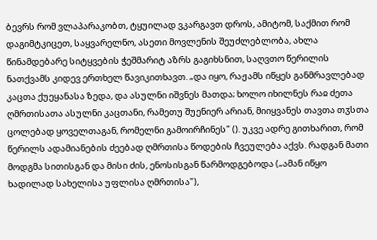ბევრს რომ ვლაპარაკობთ, ტყუილად ვკარგავთ დროს, ამიტომ, საქმით რომ დაგიმტკიცეთ, საყვარელნო, ასეთი მოვლენის შეუძლებლობა, ახლა წინამდებარე სიტყვების ჭეშმარიტ აზრს გაგიხსნით, საღვთო წერილის ნათქვამს კიდევ ერთხელ წავიკითხავთ. „და იყო, რაჟამს იწყეს განმრავლებად კაცთა ქუეყანასა ზედა, და ასულნი იშვნეს მათდა; ხოლო იხილნეს რაჲ ძეთა ღმრთისათა ასულნი კაცთანი, რამეთუ შუენიერ არიან, მიიყვანეს თავთა თჳსთა ცოლებად ყოველთაგან, რომელნი გამოირჩინეს" (). უკვე ადრე გითხარით, რომ წერილს ადამიანების ძეებად ღმრთისა წოდების ჩვეულება აქვს. რადგან მათი მოდგმა სითისგან და მისი ძის, ენოსისგან წარმოდგებოდა („ამან იწყო ხადილად სახელისა უფლისა ღმრთისა"),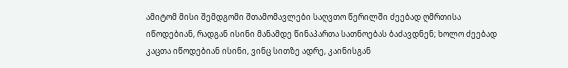ამიტომ მისი შემდგომი შთამომავლები საღვთო წერილში ძეებად ღმრთისა იწოდებიან, რადგან ისინი მანამდე წინაპართა სათნოებას ბაძავდნენ; ხოლო ძეებად კაცთა იწოდებიან ისინი, ვინც სითზე ადრე, კაინისგან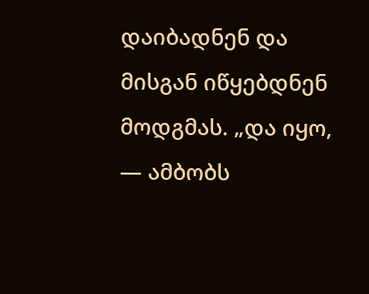დაიბადნენ და მისგან იწყებდნენ მოდგმას. „და იყო, — ამბობს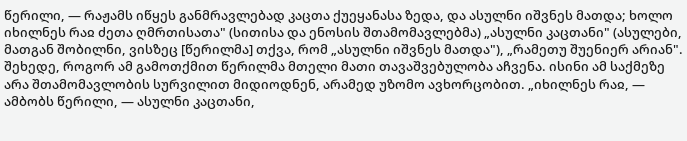წერილი, — რაჟამს იწყეს განმრავლებად კაცთა ქუეყანასა ზედა, და ასულნი იშვნეს მათდა; ხოლო იხილნეს რაჲ ძეთა ღმრთისათა" (სითისა და ენოსის შთამომავლებმა) „ასულნი კაცთანი" (ასულები, მათგან შობილნი, ვისზეც [წერილმა] თქვა, რომ „ასულნი იშვნეს მათდა"), „რამეთუ შუენიერ არიან". შეხედე, როგორ ამ გამოთქმით წერილმა მთელი მათი თავაშვებულობა აჩვენა. ისინი ამ საქმეზე არა შთამომავლობის სურვილით მიდიოდნენ, არამედ უზომო ავხორცობით. „იხილნეს რაჲ, — ამბობს წერილი, — ასულნი კაცთანი,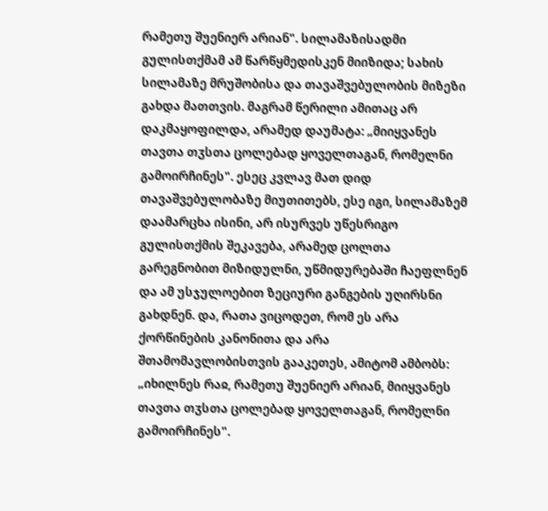რამეთუ შუენიერ არიან". სილამაზისადმი გულისთქმამ ამ წარწყმედისკენ მიიზიდა; სახის სილამაზე მრუშობისა და თავაშვებულობის მიზეზი გახდა მათთვის. მაგრამ წერილი ამითაც არ დაკმაყოფილდა, არამედ დაუმატა: „მიიყვანეს თავთა თჳსთა ცოლებად ყოველთაგან, რომელნი გამოირჩინეს". ესეც კვლავ მათ დიდ თავაშვებულობაზე მიუთითებს, ესე იგი, სილამაზემ დაამარცხა ისინი, არ ისურვეს უწესრიგო გულისთქმის შეკავება, არამედ ცოლთა გარეგნობით მიზიდულნი, უწმიდურებაში ჩაეფლნენ და ამ უსჯულოებით ზეციური განგების უღირსნი გახდნენ. და, რათა ვიცოდეთ, რომ ეს არა ქორწინების კანონითა და არა შთამომავლობისთვის გააკეთეს, ამიტომ ამბობს: „იხილნეს რაჲ, რამეთუ შუენიერ არიან, მიიყვანეს თავთა თჳსთა ცოლებად ყოველთაგან, რომელნი გამოირჩინეს".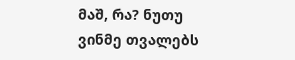მაშ, რა? ნუთუ ვინმე თვალებს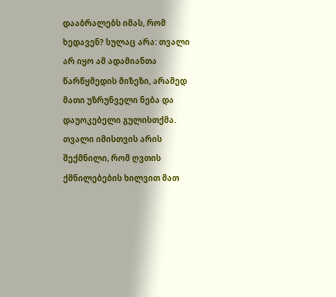დააბრალებს იმას, რომ ხედავენ? სულაც არა: თვალი არ იყო ამ ადამიანთა წარწყმედის მიზეზი, არამედ მათი უზრუნველი ნება და დაუოკებელი გულისთქმა. თვალი იმისთვის არის შექმნილი, რომ ღვთის ქმნილებების ხილვით მათ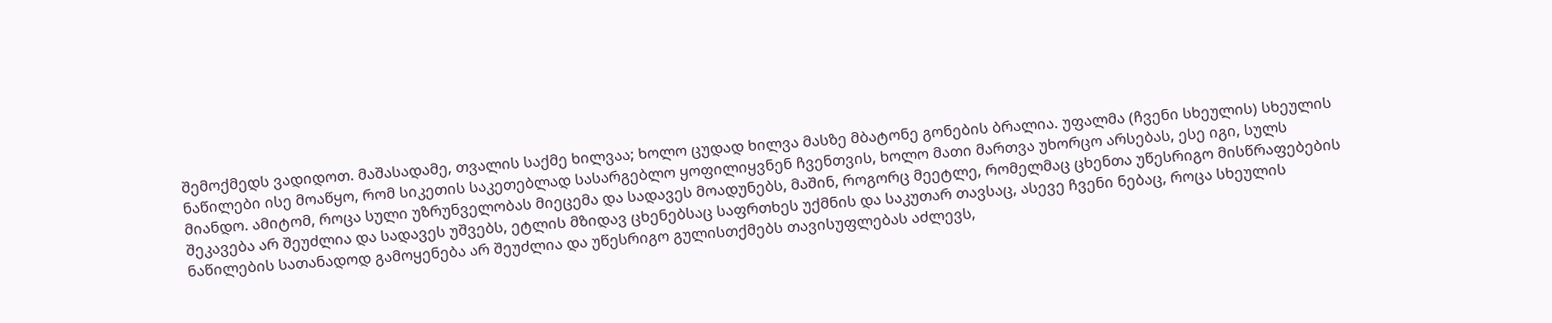შემოქმედს ვადიდოთ. მაშასადამე, თვალის საქმე ხილვაა; ხოლო ცუდად ხილვა მასზე მბატონე გონების ბრალია. უფალმა (ჩვენი სხეულის) სხეულის ნაწილები ისე მოაწყო, რომ სიკეთის საკეთებლად სასარგებლო ყოფილიყვნენ ჩვენთვის, ხოლო მათი მართვა უხორცო არსებას, ესე იგი, სულს მიანდო. ამიტომ, როცა სული უზრუნველობას მიეცემა და სადავეს მოადუნებს, მაშინ, როგორც მეეტლე, რომელმაც ცხენთა უწესრიგო მისწრაფებების შეკავება არ შეუძლია და სადავეს უშვებს, ეტლის მზიდავ ცხენებსაც საფრთხეს უქმნის და საკუთარ თავსაც, ასევე ჩვენი ნებაც, როცა სხეულის ნაწილების სათანადოდ გამოყენება არ შეუძლია და უწესრიგო გულისთქმებს თავისუფლებას აძლევს,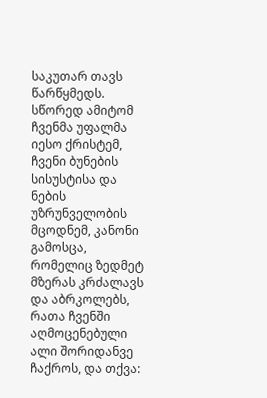საკუთარ თავს წარწყმედს. სწორედ ამიტომ ჩვენმა უფალმა იესო ქრისტემ, ჩვენი ბუნების სისუსტისა და ნების უზრუნველობის მცოდნემ, კანონი გამოსცა, რომელიც ზედმეტ მზერას კრძალავს და აბრკოლებს, რათა ჩვენში აღმოცენებული ალი შორიდანვე ჩაქროს, და თქვა: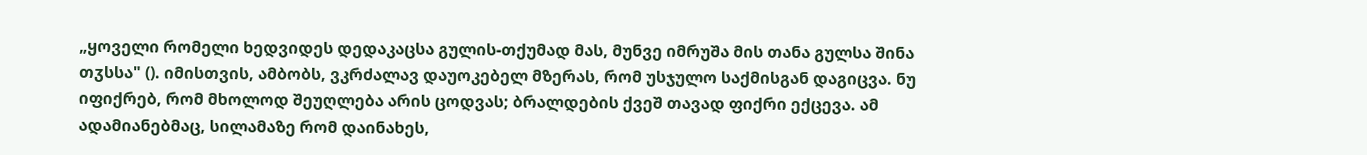„ყოველი რომელი ხედვიდეს დედაკაცსა გულის-თქუმად მას, მუნვე იმრუშა მის თანა გულსა შინა თჳსსა" (). იმისთვის, ამბობს, ვკრძალავ დაუოკებელ მზერას, რომ უსჯულო საქმისგან დაგიცვა. ნუ იფიქრებ, რომ მხოლოდ შეუღლება არის ცოდვას; ბრალდების ქვეშ თავად ფიქრი ექცევა. ამ ადამიანებმაც, სილამაზე რომ დაინახეს,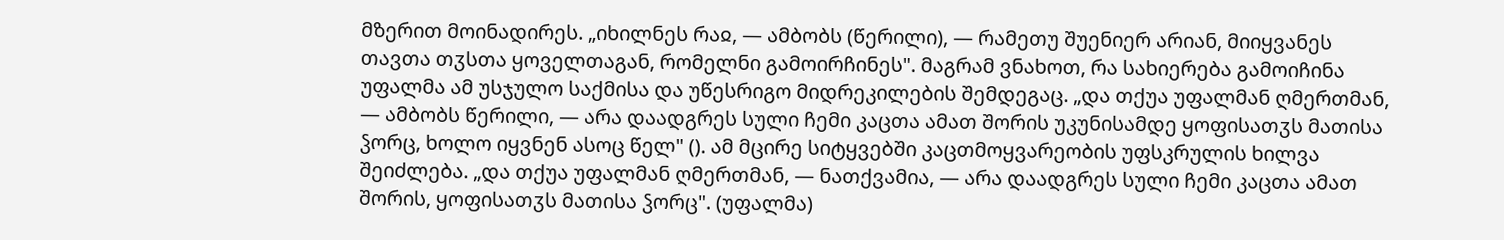მზერით მოინადირეს. „იხილნეს რაჲ, — ამბობს (წერილი), — რამეთუ შუენიერ არიან, მიიყვანეს თავთა თჳსთა ყოველთაგან, რომელნი გამოირჩინეს". მაგრამ ვნახოთ, რა სახიერება გამოიჩინა უფალმა ამ უსჯულო საქმისა და უწესრიგო მიდრეკილების შემდეგაც. „და თქუა უფალმან ღმერთმან, — ამბობს წერილი, — არა დაადგრეს სული ჩემი კაცთა ამათ შორის უკუნისამდე ყოფისათჳს მათისა ჴორც, ხოლო იყვნენ ასოც წელ" (). ამ მცირე სიტყვებში კაცთმოყვარეობის უფსკრულის ხილვა შეიძლება. „და თქუა უფალმან ღმერთმან, — ნათქვამია, — არა დაადგრეს სული ჩემი კაცთა ამათ შორის, ყოფისათჳს მათისა ჴორც". (უფალმა)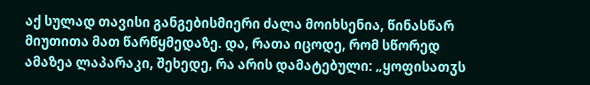აქ სულად თავისი განგებისმიერი ძალა მოიხსენია, წინასწარ მიუთითა მათ წარწყმედაზე. და, რათა იცოდე, რომ სწორედ ამაზეა ლაპარაკი, შეხედე, რა არის დამატებული: „ყოფისათჳს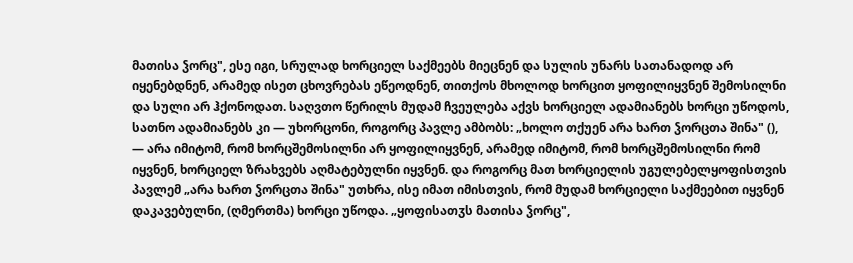მათისა ჴორც", ესე იგი, სრულად ხორციელ საქმეებს მიეცნენ და სულის უნარს სათანადოდ არ იყენებდნენ, არამედ ისეთ ცხოვრებას ეწეოდნენ, თითქოს მხოლოდ ხორცით ყოფილიყვნენ შემოსილნი და სული არ ჰქონოდათ. საღვთო წერილს მუდამ ჩვეულება აქვს ხორციელ ადამიანებს ხორცი უწოდოს, სათნო ადამიანებს კი — უხორცონი, როგორც პავლე ამბობს: „ხოლო თქუენ არა ხართ ჴორცთა შინა" (), — არა იმიტომ, რომ ხორცშემოსილნი არ ყოფილიყვნენ, არამედ იმიტომ, რომ ხორცშემოსილნი რომ იყვნენ, ხორციელ ზრახვებს აღმატებულნი იყვნენ. და როგორც მათ ხორციელის უგულებელყოფისთვის პავლემ „არა ხართ ჴორცთა შინა" უთხრა, ისე იმათ იმისთვის, რომ მუდამ ხორციელი საქმეებით იყვნენ დაკავებულნი, (ღმერთმა) ხორცი უწოდა. „ყოფისათჳს მათისა ჴორც",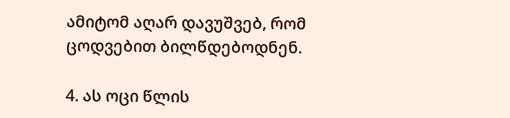ამიტომ აღარ დავუშვებ, რომ ცოდვებით ბილწდებოდნენ.

4. ას ოცი წლის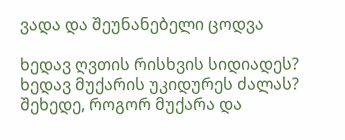ვადა და შეუნანებელი ცოდვა

ხედავ ღვთის რისხვის სიდიადეს? ხედავ მუქარის უკიდურეს ძალას? შეხედე, როგორ მუქარა და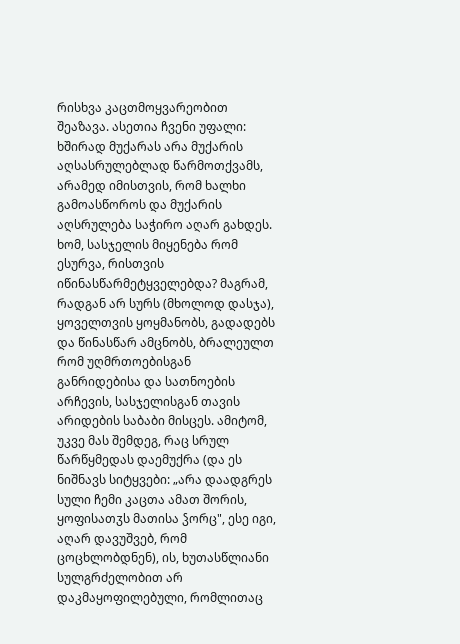რისხვა კაცთმოყვარეობით შეაზავა. ასეთია ჩვენი უფალი: ხშირად მუქარას არა მუქარის აღსასრულებლად წარმოთქვამს, არამედ იმისთვის, რომ ხალხი გამოასწოროს და მუქარის აღსრულება საჭირო აღარ გახდეს. ხომ, სასჯელის მიყენება რომ ესურვა, რისთვის იწინასწარმეტყველებდა? მაგრამ, რადგან არ სურს (მხოლოდ დასჯა), ყოველთვის ყოყმანობს, გადადებს და წინასწარ ამცნობს, ბრალეულთ რომ უღმრთოებისგან განრიდებისა და სათნოების არჩევის, სასჯელისგან თავის არიდების საბაბი მისცეს. ამიტომ, უკვე მას შემდეგ, რაც სრულ წარწყმედას დაემუქრა (და ეს ნიშნავს სიტყვები: „არა დაადგრეს სული ჩემი კაცთა ამათ შორის, ყოფისათჳს მათისა ჴორც", ესე იგი, აღარ დავუშვებ, რომ ცოცხლობდნენ), ის, ხუთასწლიანი სულგრძელობით არ დაკმაყოფილებული, რომლითაც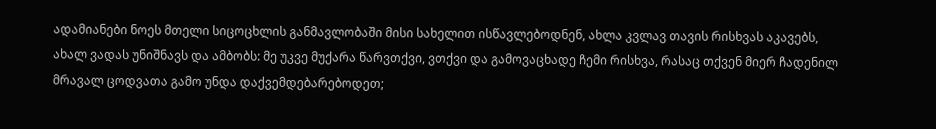ადამიანები ნოეს მთელი სიცოცხლის განმავლობაში მისი სახელით ისწავლებოდნენ, ახლა კვლავ თავის რისხვას აკავებს, ახალ ვადას უნიშნავს და ამბობს: მე უკვე მუქარა წარვთქვი, ვთქვი და გამოვაცხადე ჩემი რისხვა, რასაც თქვენ მიერ ჩადენილ მრავალ ცოდვათა გამო უნდა დაქვემდებარებოდეთ;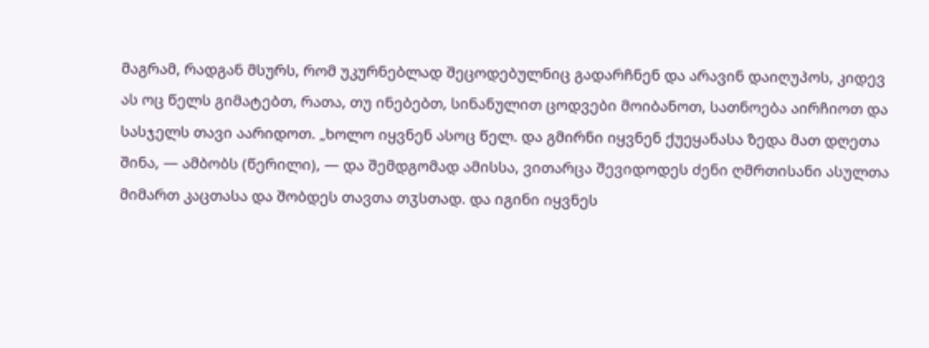მაგრამ, რადგან მსურს, რომ უკურნებლად შეცოდებულნიც გადარჩნენ და არავინ დაიღუპოს, კიდევ ას ოც წელს გიმატებთ, რათა, თუ ინებებთ, სინანულით ცოდვები მოიბანოთ, სათნოება აირჩიოთ და სასჯელს თავი აარიდოთ. „ხოლო იყვნენ ასოც წელ. და გმირნი იყვნენ ქუეყანასა ზედა მათ დღეთა შინა, — ამბობს (წერილი), — და შემდგომად ამისსა, ვითარცა შევიდოდეს ძენი ღმრთისანი ასულთა მიმართ კაცთასა და შობდეს თავთა თჳსთად. და იგინი იყვნეს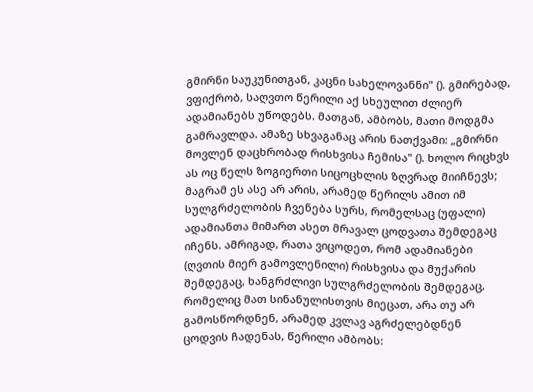გმირნი საუკუნითგან, კაცნი სახელოვანნი" (). გმირებად, ვფიქრობ, საღვთო წერილი აქ სხეულით ძლიერ ადამიანებს უწოდებს. მათგან, ამბობს, მათი მოდგმა გამრავლდა. ამაზე სხვაგანაც არის ნათქვამი: „გმირნი მოვლენ დაცხრობად რისხვისა ჩემისა" (). ხოლო რიცხვს ას ოც წელს ზოგიერთი სიცოცხლის ზღვრად მიიჩნევს; მაგრამ ეს ასე არ არის, არამედ წერილს ამით იმ სულგრძელობის ჩვენება სურს, რომელსაც (უფალი) ადამიანთა მიმართ ასეთ მრავალ ცოდვათა შემდეგაც იჩენს. ამრიგად, რათა ვიცოდეთ, რომ ადამიანები (ღვთის მიერ გამოვლენილი) რისხვისა და მუქარის შემდეგაც, ხანგრძლივი სულგრძელობის შემდეგაც, რომელიც მათ სინანულისთვის მიეცათ, არა თუ არ გამოსწორდნენ, არამედ კვლავ აგრძელებდნენ ცოდვის ჩადენას, წერილი ამბობს: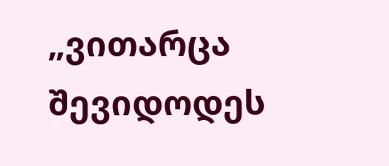„ვითარცა შევიდოდეს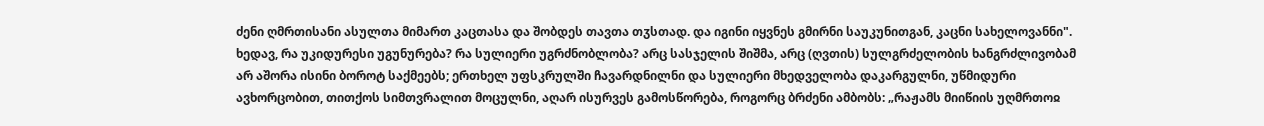ძენი ღმრთისანი ასულთა მიმართ კაცთასა და შობდეს თავთა თჳსთად. და იგინი იყვნეს გმირნი საუკუნითგან, კაცნი სახელოვანნი". ხედავ, რა უკიდურესი უგუნურება? რა სულიერი უგრძნობლობა? არც სასჯელის შიშმა, არც (ღვთის) სულგრძელობის ხანგრძლივობამ არ აშორა ისინი ბოროტ საქმეებს; ერთხელ უფსკრულში ჩავარდნილნი და სულიერი მხედველობა დაკარგულნი, უწმიდური ავხორცობით, თითქოს სიმთვრალით მოცულნი, აღარ ისურვეს გამოსწორება, როგორც ბრძენი ამბობს: „რაჟამს მიიწიის უღმრთოჲ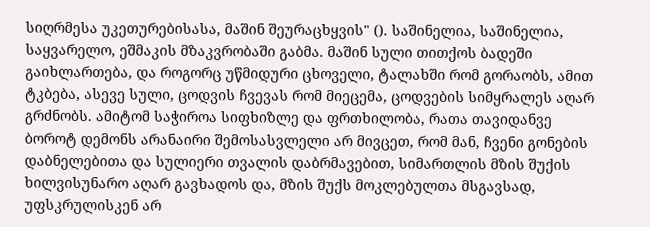სიღრმესა უკეთურებისასა, მაშინ შეურაცხყვის" (). საშინელია, საშინელია, საყვარელო, ეშმაკის მზაკვრობაში გაბმა. მაშინ სული თითქოს ბადეში გაიხლართება, და როგორც უწმიდური ცხოველი, ტალახში რომ გორაობს, ამით ტკბება, ასევე სული, ცოდვის ჩვევას რომ მიეცემა, ცოდვების სიმყრალეს აღარ გრძნობს. ამიტომ საჭიროა სიფხიზლე და ფრთხილობა, რათა თავიდანვე ბოროტ დემონს არანაირი შემოსასვლელი არ მივცეთ, რომ მან, ჩვენი გონების დაბნელებითა და სულიერი თვალის დაბრმავებით, სიმართლის მზის შუქის ხილვისუნარო აღარ გავხადოს და, მზის შუქს მოკლებულთა მსგავსად, უფსკრულისკენ არ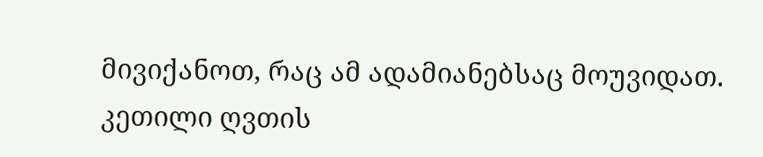მივიქანოთ, რაც ამ ადამიანებსაც მოუვიდათ. კეთილი ღვთის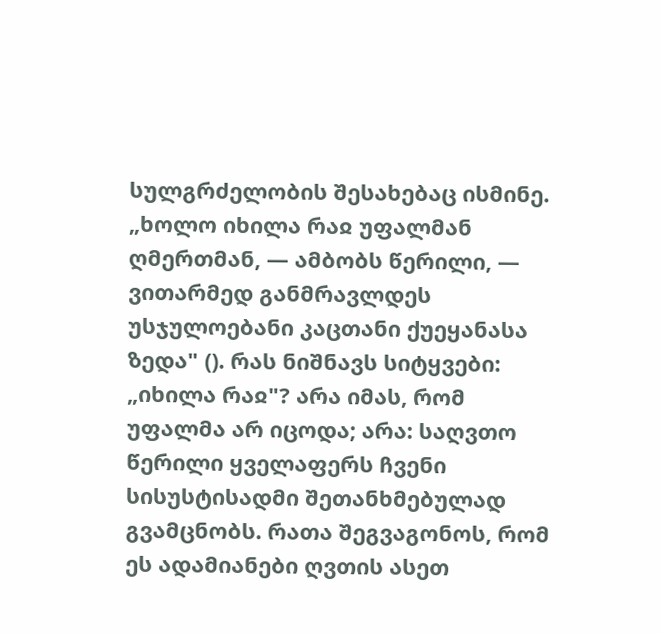სულგრძელობის შესახებაც ისმინე. „ხოლო იხილა რაჲ უფალმან ღმერთმან, — ამბობს წერილი, — ვითარმედ განმრავლდეს უსჯულოებანი კაცთანი ქუეყანასა ზედა" (). რას ნიშნავს სიტყვები: „იხილა რაჲ"? არა იმას, რომ უფალმა არ იცოდა; არა: საღვთო წერილი ყველაფერს ჩვენი სისუსტისადმი შეთანხმებულად გვამცნობს. რათა შეგვაგონოს, რომ ეს ადამიანები ღვთის ასეთ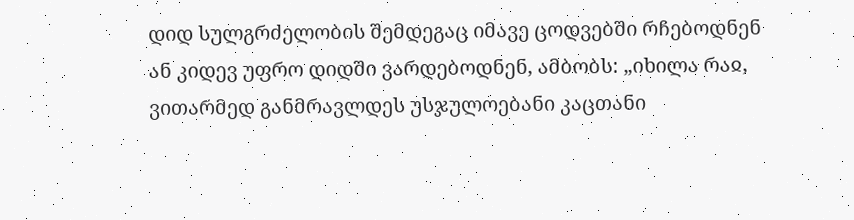დიდ სულგრძელობის შემდეგაც იმავე ცოდვებში რჩებოდნენ ან კიდევ უფრო დიდში ვარდებოდნენ, ამბობს: „იხილა რაჲ, ვითარმედ განმრავლდეს უსჯულოებანი კაცთანი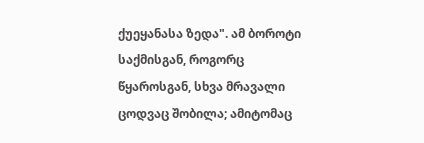ქუეყანასა ზედა". ამ ბოროტი საქმისგან, როგორც წყაროსგან, სხვა მრავალი ცოდვაც შობილა; ამიტომაც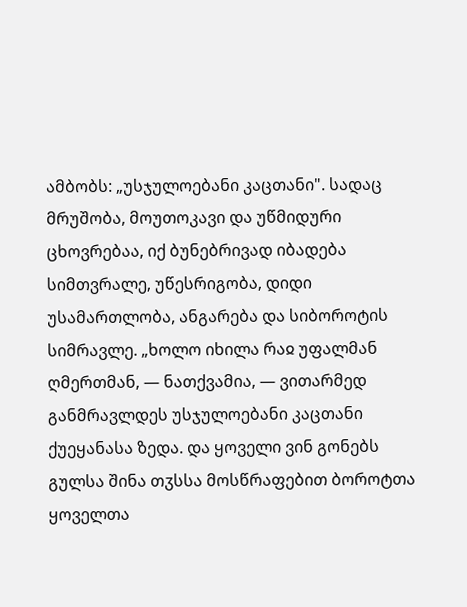ამბობს: „უსჯულოებანი კაცთანი". სადაც მრუშობა, მოუთოკავი და უწმიდური ცხოვრებაა, იქ ბუნებრივად იბადება სიმთვრალე, უწესრიგობა, დიდი უსამართლობა, ანგარება და სიბოროტის სიმრავლე. „ხოლო იხილა რაჲ უფალმან ღმერთმან, — ნათქვამია, — ვითარმედ განმრავლდეს უსჯულოებანი კაცთანი ქუეყანასა ზედა. და ყოველი ვინ გონებს გულსა შინა თჳსსა მოსწრაფებით ბოროტთა ყოველთა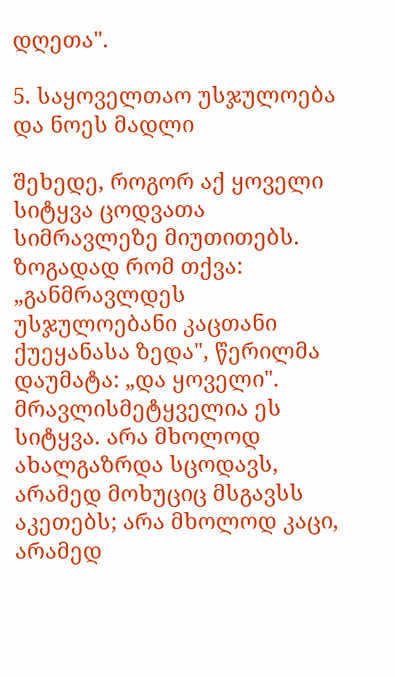დღეთა".

5. საყოველთაო უსჯულოება და ნოეს მადლი

შეხედე, როგორ აქ ყოველი სიტყვა ცოდვათა სიმრავლეზე მიუთითებს. ზოგადად რომ თქვა: „განმრავლდეს უსჯულოებანი კაცთანი ქუეყანასა ზედა", წერილმა დაუმატა: „და ყოველი". მრავლისმეტყველია ეს სიტყვა. არა მხოლოდ ახალგაზრდა სცოდავს, არამედ მოხუციც მსგავსს აკეთებს; არა მხოლოდ კაცი, არამედ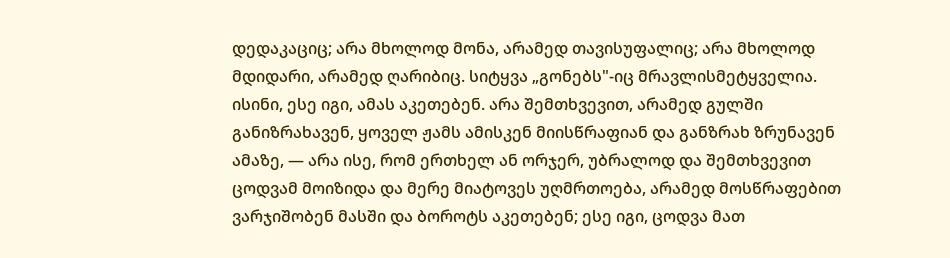დედაკაციც; არა მხოლოდ მონა, არამედ თავისუფალიც; არა მხოლოდ მდიდარი, არამედ ღარიბიც. სიტყვა „გონებს"-იც მრავლისმეტყველია. ისინი, ესე იგი, ამას აკეთებენ. არა შემთხვევით, არამედ გულში განიზრახავენ, ყოველ ჟამს ამისკენ მიისწრაფიან და განზრახ ზრუნავენ ამაზე, — არა ისე, რომ ერთხელ ან ორჯერ, უბრალოდ და შემთხვევით ცოდვამ მოიზიდა და მერე მიატოვეს უღმრთოება, არამედ მოსწრაფებით ვარჯიშობენ მასში და ბოროტს აკეთებენ; ესე იგი, ცოდვა მათ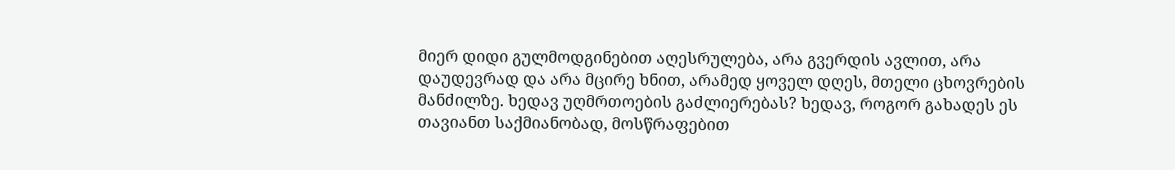მიერ დიდი გულმოდგინებით აღესრულება, არა გვერდის ავლით, არა დაუდევრად და არა მცირე ხნით, არამედ ყოველ დღეს, მთელი ცხოვრების მანძილზე. ხედავ უღმრთოების გაძლიერებას? ხედავ, როგორ გახადეს ეს თავიანთ საქმიანობად, მოსწრაფებით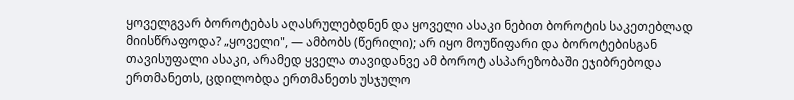ყოველგვარ ბოროტებას აღასრულებდნენ და ყოველი ასაკი ნებით ბოროტის საკეთებლად მიისწრაფოდა? „ყოველი", — ამბობს (წერილი); არ იყო მოუწიფარი და ბოროტებისგან თავისუფალი ასაკი, არამედ ყველა თავიდანვე ამ ბოროტ ასპარეზობაში ეჯიბრებოდა ერთმანეთს, ცდილობდა ერთმანეთს უსჯულო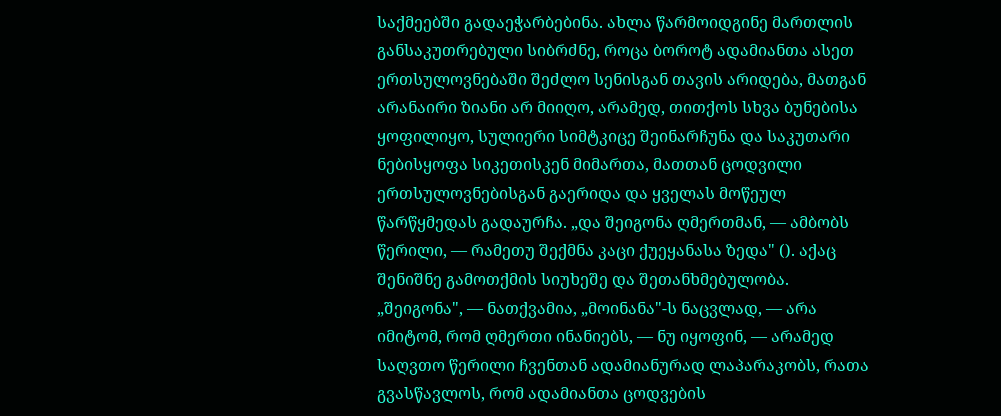საქმეებში გადაეჭარბებინა. ახლა წარმოიდგინე მართლის განსაკუთრებული სიბრძნე, როცა ბოროტ ადამიანთა ასეთ ერთსულოვნებაში შეძლო სენისგან თავის არიდება, მათგან არანაირი ზიანი არ მიიღო, არამედ, თითქოს სხვა ბუნებისა ყოფილიყო, სულიერი სიმტკიცე შეინარჩუნა და საკუთარი ნებისყოფა სიკეთისკენ მიმართა, მათთან ცოდვილი ერთსულოვნებისგან გაერიდა და ყველას მოწეულ წარწყმედას გადაურჩა. „და შეიგონა ღმერთმან, — ამბობს წერილი, — რამეთუ შექმნა კაცი ქუეყანასა ზედა" (). აქაც შენიშნე გამოთქმის სიუხეშე და შეთანხმებულობა. „შეიგონა", — ნათქვამია, „მოინანა"-ს ნაცვლად, — არა იმიტომ, რომ ღმერთი ინანიებს, — ნუ იყოფინ, — არამედ საღვთო წერილი ჩვენთან ადამიანურად ლაპარაკობს, რათა გვასწავლოს, რომ ადამიანთა ცოდვების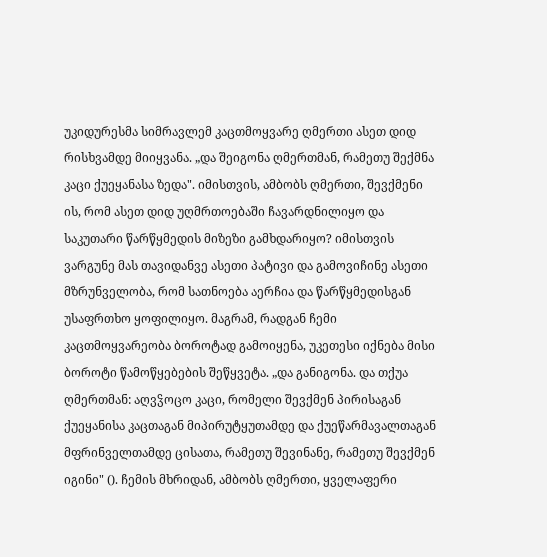უკიდურესმა სიმრავლემ კაცთმოყვარე ღმერთი ასეთ დიდ რისხვამდე მიიყვანა. „და შეიგონა ღმერთმან, რამეთუ შექმნა კაცი ქუეყანასა ზედა". იმისთვის, ამბობს ღმერთი, შევქმენი ის, რომ ასეთ დიდ უღმრთოებაში ჩავარდნილიყო და საკუთარი წარწყმედის მიზეზი გამხდარიყო? იმისთვის ვარგუნე მას თავიდანვე ასეთი პატივი და გამოვიჩინე ასეთი მზრუნველობა, რომ სათნოება აერჩია და წარწყმედისგან უსაფრთხო ყოფილიყო. მაგრამ, რადგან ჩემი კაცთმოყვარეობა ბოროტად გამოიყენა, უკეთესი იქნება მისი ბოროტი წამოწყებების შეწყვეტა. „და განიგონა. და თქუა ღმერთმან: აღვჴოცო კაცი, რომელი შევქმენ პირისაგან ქუეყანისა კაცთაგან მიპირუტყუთამდე და ქუეწარმავალთაგან მფრინველთამდე ცისათა, რამეთუ შევინანე, რამეთუ შევქმენ იგინი" (). ჩემის მხრიდან, ამბობს ღმერთი, ყველაფერი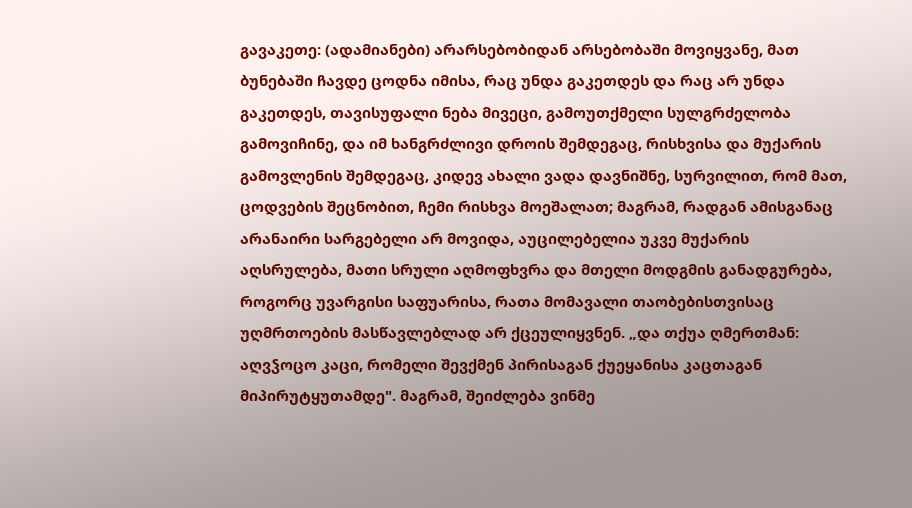გავაკეთე: (ადამიანები) არარსებობიდან არსებობაში მოვიყვანე, მათ ბუნებაში ჩავდე ცოდნა იმისა, რაც უნდა გაკეთდეს და რაც არ უნდა გაკეთდეს, თავისუფალი ნება მივეცი, გამოუთქმელი სულგრძელობა გამოვიჩინე, და იმ ხანგრძლივი დროის შემდეგაც, რისხვისა და მუქარის გამოვლენის შემდეგაც, კიდევ ახალი ვადა დავნიშნე, სურვილით, რომ მათ, ცოდვების შეცნობით, ჩემი რისხვა მოეშალათ; მაგრამ, რადგან ამისგანაც არანაირი სარგებელი არ მოვიდა, აუცილებელია უკვე მუქარის აღსრულება, მათი სრული აღმოფხვრა და მთელი მოდგმის განადგურება, როგორც უვარგისი საფუარისა, რათა მომავალი თაობებისთვისაც უღმრთოების მასწავლებლად არ ქცეულიყვნენ. „და თქუა ღმერთმან: აღვჴოცო კაცი, რომელი შევქმენ პირისაგან ქუეყანისა კაცთაგან მიპირუტყუთამდე". მაგრამ, შეიძლება ვინმე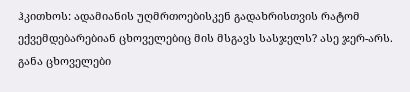ჰკითხოს: ადამიანის უღმრთოებისკენ გადახრისთვის რატომ ექვემდებარებიან ცხოველებიც მის მსგავს სასჯელს? ასე ჯერ-არს. განა ცხოველები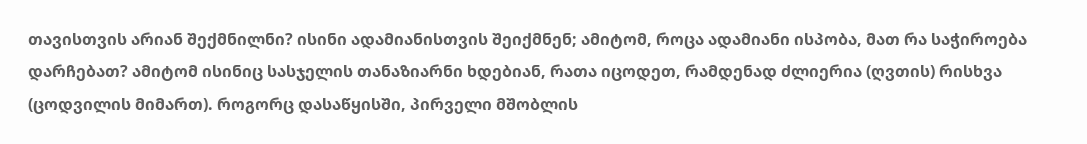თავისთვის არიან შექმნილნი? ისინი ადამიანისთვის შეიქმნენ; ამიტომ, როცა ადამიანი ისპობა, მათ რა საჭიროება დარჩებათ? ამიტომ ისინიც სასჯელის თანაზიარნი ხდებიან, რათა იცოდეთ, რამდენად ძლიერია (ღვთის) რისხვა (ცოდვილის მიმართ). როგორც დასაწყისში, პირველი მშობლის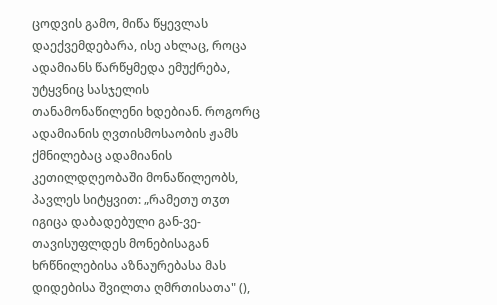ცოდვის გამო, მიწა წყევლას დაექვემდებარა, ისე ახლაც, როცა ადამიანს წარწყმედა ემუქრება, უტყვნიც სასჯელის თანამონაწილენი ხდებიან. როგორც ადამიანის ღვთისმოსაობის ჟამს ქმნილებაც ადამიანის კეთილდღეობაში მონაწილეობს, პავლეს სიტყვით: „რამეთუ თჳთ იგიცა დაბადებული გან-ვე-თავისუფლდეს მონებისაგან ხრწნილებისა აზნაურებასა მას დიდებისა შვილთა ღმრთისათა" (),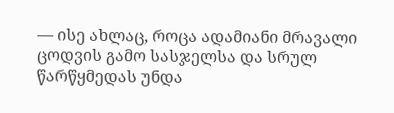— ისე ახლაც, როცა ადამიანი მრავალი ცოდვის გამო სასჯელსა და სრულ წარწყმედას უნდა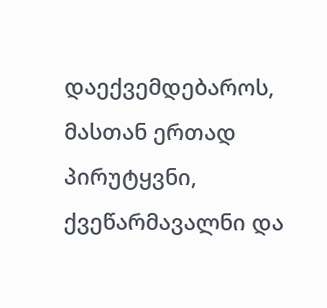დაექვემდებაროს, მასთან ერთად პირუტყვნი, ქვეწარმავალნი და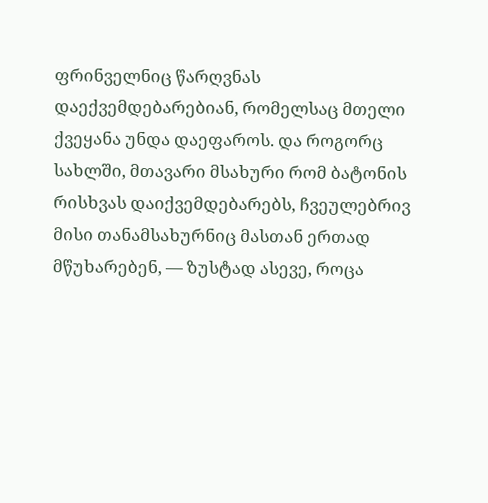ფრინველნიც წარღვნას დაექვემდებარებიან, რომელსაც მთელი ქვეყანა უნდა დაეფაროს. და როგორც სახლში, მთავარი მსახური რომ ბატონის რისხვას დაიქვემდებარებს, ჩვეულებრივ მისი თანამსახურნიც მასთან ერთად მწუხარებენ, — ზუსტად ასევე, როცა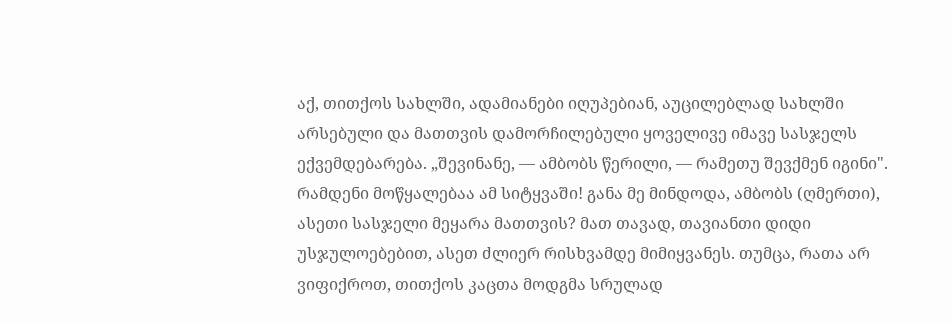აქ, თითქოს სახლში, ადამიანები იღუპებიან, აუცილებლად სახლში არსებული და მათთვის დამორჩილებული ყოველივე იმავე სასჯელს ექვემდებარება. „შევინანე, — ამბობს წერილი, — რამეთუ შევქმენ იგინი". რამდენი მოწყალებაა ამ სიტყვაში! განა მე მინდოდა, ამბობს (ღმერთი), ასეთი სასჯელი მეყარა მათთვის? მათ თავად, თავიანთი დიდი უსჯულოებებით, ასეთ ძლიერ რისხვამდე მიმიყვანეს. თუმცა, რათა არ ვიფიქროთ, თითქოს კაცთა მოდგმა სრულად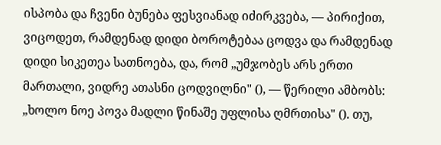ისპობა და ჩვენი ბუნება ფესვიანად იძირკვება, — პირიქით, ვიცოდეთ, რამდენად დიდი ბოროტებაა ცოდვა და რამდენად დიდი სიკეთეა სათნოება, და, რომ „უმჯობეს არს ერთი მართალი, ვიდრე ათასნი ცოდვილნი" (), — წერილი ამბობს: „ხოლო ნოე პოვა მადლი წინაშე უფლისა ღმრთისა" (). თუ,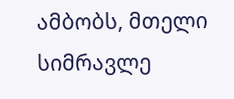ამბობს, მთელი სიმრავლე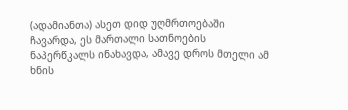(ადამიანთა) ასეთ დიდ უღმრთოებაში ჩავარდა, ეს მართალი სათნოების ნაპერწკალს ინახავდა, ამავე დროს მთელი ამ ხნის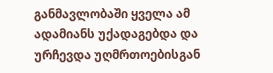განმავლობაში ყველა ამ ადამიანს უქადაგებდა და ურჩევდა უღმრთოებისგან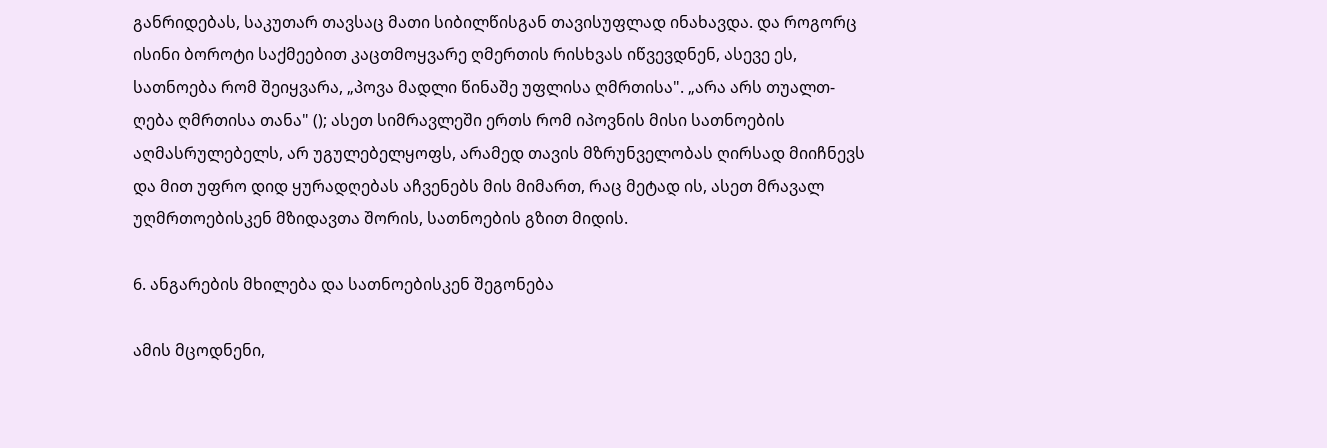განრიდებას, საკუთარ თავსაც მათი სიბილწისგან თავისუფლად ინახავდა. და როგორც ისინი ბოროტი საქმეებით კაცთმოყვარე ღმერთის რისხვას იწვევდნენ, ასევე ეს, სათნოება რომ შეიყვარა, „პოვა მადლი წინაშე უფლისა ღმრთისა". „არა არს თუალთ-ღება ღმრთისა თანა" (); ასეთ სიმრავლეში ერთს რომ იპოვნის მისი სათნოების აღმასრულებელს, არ უგულებელყოფს, არამედ თავის მზრუნველობას ღირსად მიიჩნევს და მით უფრო დიდ ყურადღებას აჩვენებს მის მიმართ, რაც მეტად ის, ასეთ მრავალ უღმრთოებისკენ მზიდავთა შორის, სათნოების გზით მიდის.

6. ანგარების მხილება და სათნოებისკენ შეგონება

ამის მცოდნენი,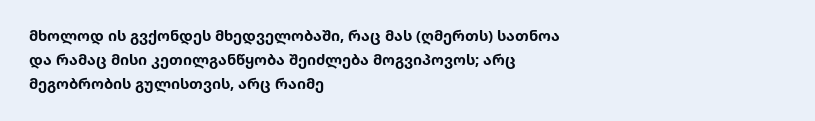მხოლოდ ის გვქონდეს მხედველობაში, რაც მას (ღმერთს) სათნოა და რამაც მისი კეთილგანწყობა შეიძლება მოგვიპოვოს; არც მეგობრობის გულისთვის, არც რაიმე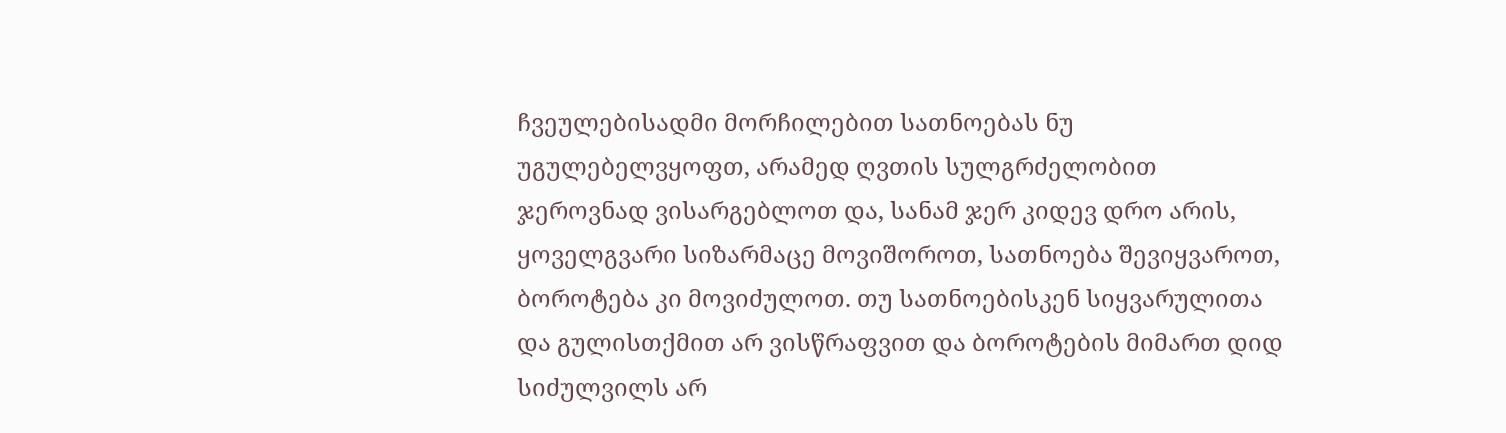ჩვეულებისადმი მორჩილებით სათნოებას ნუ უგულებელვყოფთ, არამედ ღვთის სულგრძელობით ჯეროვნად ვისარგებლოთ და, სანამ ჯერ კიდევ დრო არის, ყოველგვარი სიზარმაცე მოვიშოროთ, სათნოება შევიყვაროთ, ბოროტება კი მოვიძულოთ. თუ სათნოებისკენ სიყვარულითა და გულისთქმით არ ვისწრაფვით და ბოროტების მიმართ დიდ სიძულვილს არ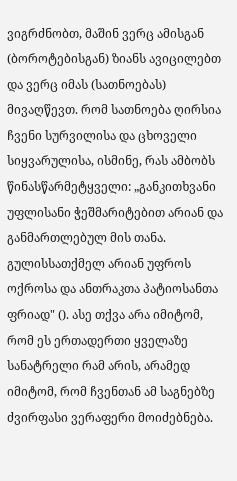ვიგრძნობთ, მაშინ ვერც ამისგან (ბოროტებისგან) ზიანს ავიცილებთ და ვერც იმას (სათნოებას) მივაღწევთ. რომ სათნოება ღირსია ჩვენი სურვილისა და ცხოველი სიყვარულისა, ისმინე, რას ამბობს წინასწარმეტყველი: „განკითხვანი უფლისანი ჭეშმარიტებით არიან და განმართლებულ მის თანა. გულისსათქმელ არიან უფროს ოქროსა და ანთრაკთა პატიოსანთა ფრიად" (). ასე თქვა არა იმიტომ, რომ ეს ერთადერთი ყველაზე სანატრელი რამ არის, არამედ იმიტომ, რომ ჩვენთან ამ საგნებზე ძვირფასი ვერაფერი მოიძებნება.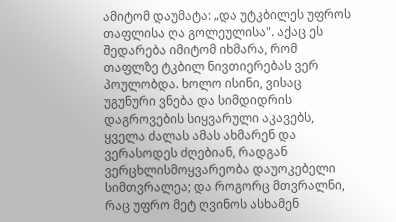ამიტომ დაუმატა: „და უტკბილეს უფროს თაფლისა ღა გოლეულისა". აქაც ეს შედარება იმიტომ იხმარა, რომ თაფლზე ტკბილ ნივთიერებას ვერ პოულობდა. ხოლო ისინი, ვისაც უგუნური ვნება და სიმდიდრის დაგროვების სიყვარული აკავებს, ყველა ძალას ამას ახმარენ და ვერასოდეს ძღებიან, რადგან ვერცხლისმოყვარეობა დაუოკებელი სიმთვრალეა; და როგორც მთვრალნი, რაც უფრო მეტ ღვინოს ასხამენ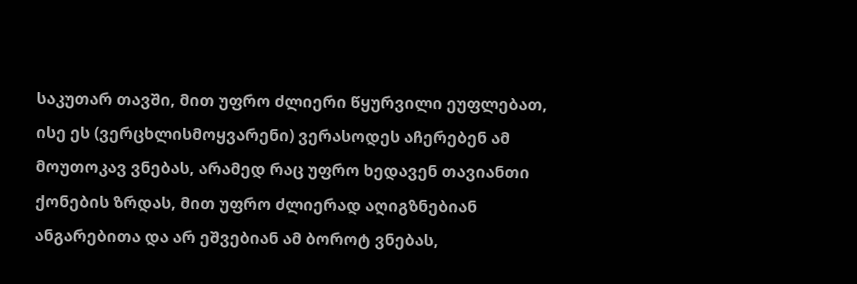საკუთარ თავში, მით უფრო ძლიერი წყურვილი ეუფლებათ, ისე ეს (ვერცხლისმოყვარენი) ვერასოდეს აჩერებენ ამ მოუთოკავ ვნებას, არამედ რაც უფრო ხედავენ თავიანთი ქონების ზრდას, მით უფრო ძლიერად აღიგზნებიან ანგარებითა და არ ეშვებიან ამ ბოროტ ვნებას,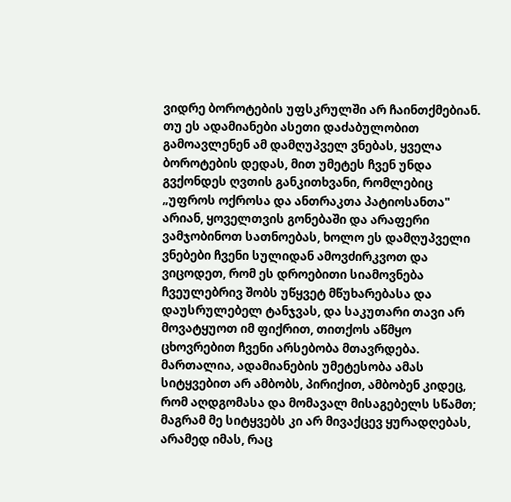ვიდრე ბოროტების უფსკრულში არ ჩაინთქმებიან. თუ ეს ადამიანები ასეთი დაძაბულობით გამოავლენენ ამ დამღუპველ ვნებას, ყველა ბოროტების დედას, მით უმეტეს ჩვენ უნდა გვქონდეს ღვთის განკითხვანი, რომლებიც „უფროს ოქროსა და ანთრაკთა პატიოსანთა" არიან, ყოველთვის გონებაში და არაფერი ვამჯობინოთ სათნოებას, ხოლო ეს დამღუპველი ვნებები ჩვენი სულიდან ამოვძირკვოთ და ვიცოდეთ, რომ ეს დროებითი სიამოვნება ჩვეულებრივ შობს უწყვეტ მწუხარებასა და დაუსრულებელ ტანჯვას, და საკუთარი თავი არ მოვატყუოთ იმ ფიქრით, თითქოს აწმყო ცხოვრებით ჩვენი არსებობა მთავრდება. მართალია, ადამიანების უმეტესობა ამას სიტყვებით არ ამბობს, პირიქით, ამბობენ კიდეც, რომ აღდგომასა და მომავალ მისაგებელს სწამთ; მაგრამ მე სიტყვებს კი არ მივაქცევ ყურადღებას, არამედ იმას, რაც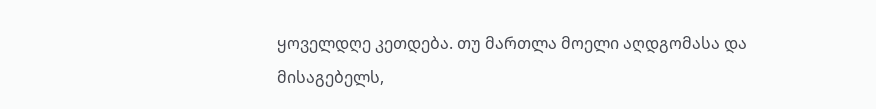ყოველდღე კეთდება. თუ მართლა მოელი აღდგომასა და მისაგებელს,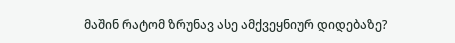მაშინ რატომ ზრუნავ ასე ამქვეყნიურ დიდებაზე?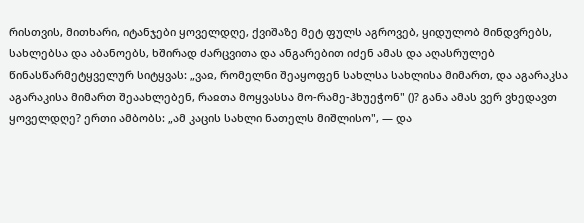რისთვის, მითხარი, იტანჯები ყოველდღე, ქვიშაზე მეტ ფულს აგროვებ, ყიდულობ მინდვრებს, სახლებსა და აბანოებს, ხშირად ძარცვითა და ანგარებით იძენ ამას და აღასრულებ წინასწარმეტყველურ სიტყვას: „ვაჲ, რომელნი შეაყოფენ სახლსა სახლისა მიმართ, და აგარაკსა აგარაკისა მიმართ შეაახლებენ, რაჲთა მოყვასსა მო-რამე-ჰხუეჭონ" ()? განა ამას ვერ ვხედავთ ყოველდღე? ერთი ამბობს: „ამ კაცის სახლი ნათელს მიშლისო", — და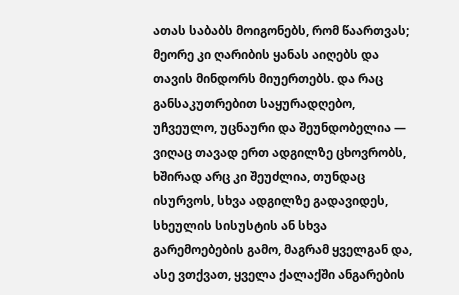ათას საბაბს მოიგონებს, რომ წაართვას; მეორე კი ღარიბის ყანას აიღებს და თავის მინდორს მიუერთებს. და რაც განსაკუთრებით საყურადღებო, უჩვეულო, უცნაური და შეუნდობელია — ვიღაც თავად ერთ ადგილზე ცხოვრობს, ხშირად არც კი შეუძლია, თუნდაც ისურვოს, სხვა ადგილზე გადავიდეს, სხეულის სისუსტის ან სხვა გარემოებების გამო, მაგრამ ყველგან და, ასე ვთქვათ, ყველა ქალაქში ანგარების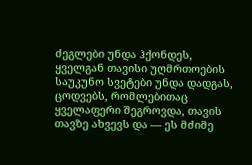ძეგლები უნდა ჰქონდეს, ყველგან თავისი უღმრთოების საუკუნო სვეტები უნდა დადგას, ცოდვებს, რომლებითაც ყველაფერი შეგროვდა, თავის თავზე ახვევს და — ეს მძიმე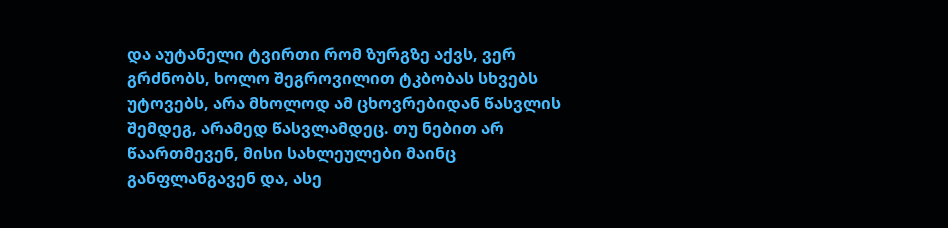და აუტანელი ტვირთი რომ ზურგზე აქვს, ვერ გრძნობს, ხოლო შეგროვილით ტკბობას სხვებს უტოვებს, არა მხოლოდ ამ ცხოვრებიდან წასვლის შემდეგ, არამედ წასვლამდეც. თუ ნებით არ წაართმევენ, მისი სახლეულები მაინც განფლანგავენ და, ასე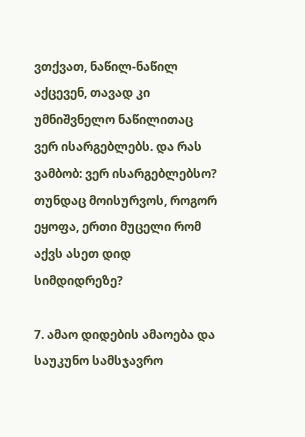ვთქვათ, ნაწილ-ნაწილ აქცევენ, თავად კი უმნიშვნელო ნაწილითაც ვერ ისარგებლებს. და რას ვამბობ: ვერ ისარგებლებსო? თუნდაც მოისურვოს, როგორ ეყოფა, ერთი მუცელი რომ აქვს ასეთ დიდ სიმდიდრეზე?

7. ამაო დიდების ამაოება და საუკუნო სამსჯავრო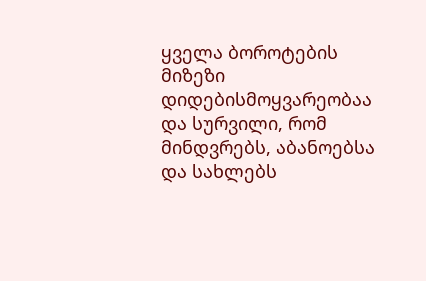ყველა ბოროტების მიზეზი დიდებისმოყვარეობაა და სურვილი, რომ მინდვრებს, აბანოებსა და სახლებს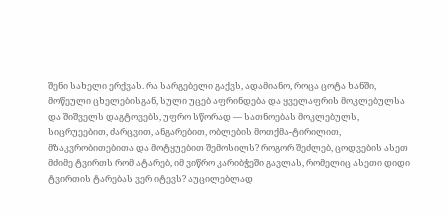შენი სახელი ერქვას. რა სარგებელი გაქვს, ადამიანო, როცა ცოტა ხანში, მოწეული ცხელებისგან, სული უცებ აფრინდება და ყველაფრის მოკლებულსა და შიშველს დაგტოვებს, უფრო სწორად — სათნოებას მოკლებულს, სიცრუეებით, ძარცვით, ანგარებით, ობლების მოთქმა-ტირილით, მზაკვრობითებითა და მოტყუებით შემოსილს? როგორ შეძლებ, ცოდვების ასეთ მძიმე ტვირთს რომ ატარებ, იმ ვიწრო კარიბჭეში გავლას, რომელიც ასეთი დიდი ტვირთის ტარებას ვერ იტევს? აუცილებლად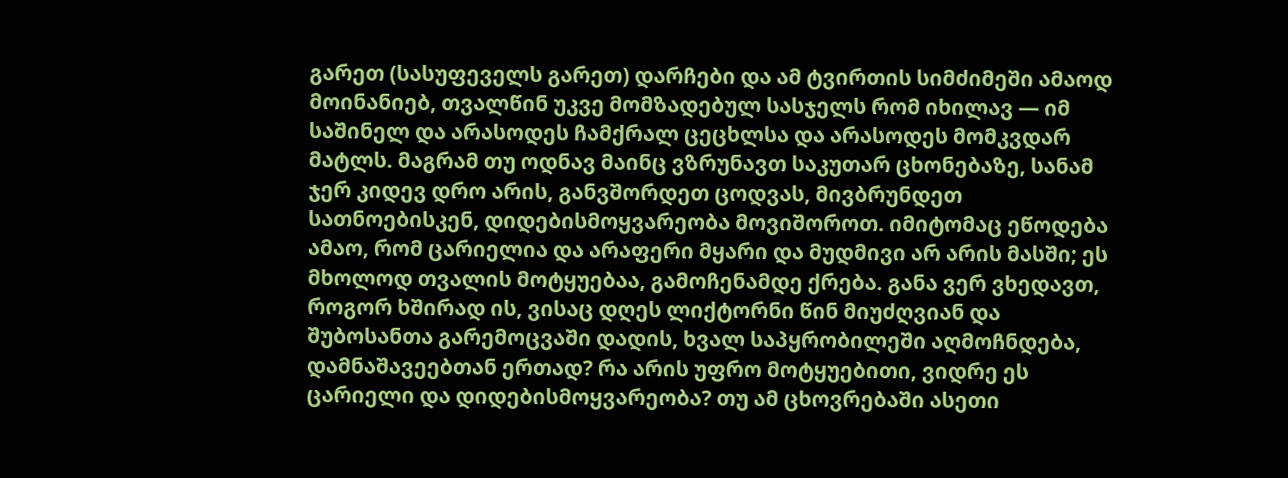გარეთ (სასუფეველს გარეთ) დარჩები და ამ ტვირთის სიმძიმეში ამაოდ მოინანიებ, თვალწინ უკვე მომზადებულ სასჯელს რომ იხილავ — იმ საშინელ და არასოდეს ჩამქრალ ცეცხლსა და არასოდეს მომკვდარ მატლს. მაგრამ თუ ოდნავ მაინც ვზრუნავთ საკუთარ ცხონებაზე, სანამ ჯერ კიდევ დრო არის, განვშორდეთ ცოდვას, მივბრუნდეთ სათნოებისკენ, დიდებისმოყვარეობა მოვიშოროთ. იმიტომაც ეწოდება ამაო, რომ ცარიელია და არაფერი მყარი და მუდმივი არ არის მასში; ეს მხოლოდ თვალის მოტყუებაა, გამოჩენამდე ქრება. განა ვერ ვხედავთ, როგორ ხშირად ის, ვისაც დღეს ლიქტორნი წინ მიუძღვიან და შუბოსანთა გარემოცვაში დადის, ხვალ საპყრობილეში აღმოჩნდება, დამნაშავეებთან ერთად? რა არის უფრო მოტყუებითი, ვიდრე ეს ცარიელი და დიდებისმოყვარეობა? თუ ამ ცხოვრებაში ასეთი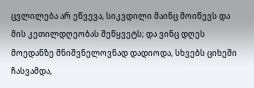ცვლილება არ ეწვევა, სიკვდილი მაინც მოიწევს და მის კეთილდღეობას შეწყვეტს; და ვინც დღეს მოედანზე მნიშვნელოვნად დადიოდა, სხვებს ციხეში ჩასვამდა,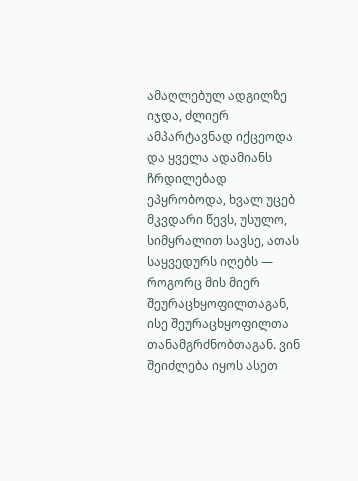ამაღლებულ ადგილზე იჯდა, ძლიერ ამპარტავნად იქცეოდა და ყველა ადამიანს ჩრდილებად ეპყრობოდა, ხვალ უცებ მკვდარი წევს, უსულო, სიმყრალით სავსე, ათას საყვედურს იღებს — როგორც მის მიერ შეურაცხყოფილთაგან, ისე შეურაცხყოფილთა თანამგრძნობთაგან. ვინ შეიძლება იყოს ასეთ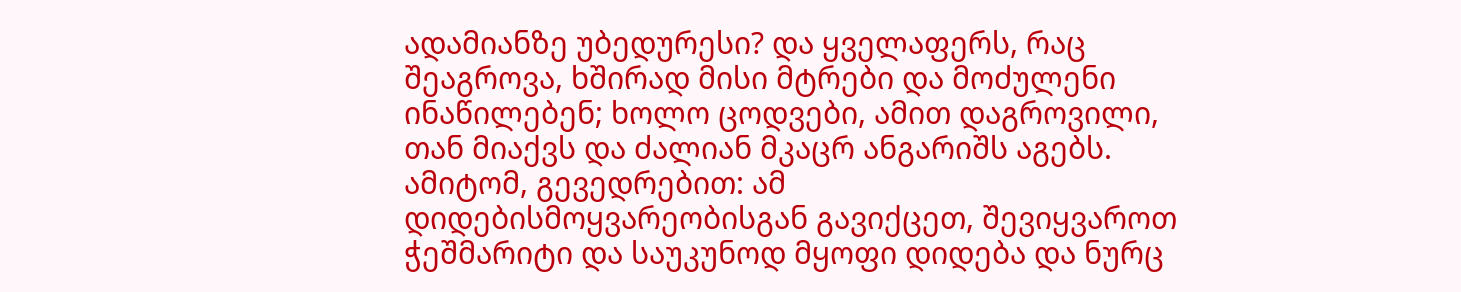ადამიანზე უბედურესი? და ყველაფერს, რაც შეაგროვა, ხშირად მისი მტრები და მოძულენი ინაწილებენ; ხოლო ცოდვები, ამით დაგროვილი, თან მიაქვს და ძალიან მკაცრ ანგარიშს აგებს. ამიტომ, გევედრებით: ამ დიდებისმოყვარეობისგან გავიქცეთ, შევიყვაროთ ჭეშმარიტი და საუკუნოდ მყოფი დიდება და ნურც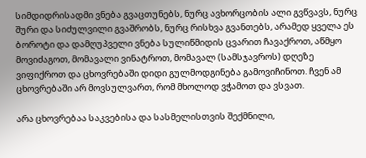სიმდიდრისადმი ვნება გვაცთუნებს, ნურც ავხორცობის ალი გვწვავს, ნურც შური და სიძულვილი გვაშრობს, ნურც რისხვა გვანთებს, არამედ ყველა ეს ბოროტი და დამღუპველი ვნება სულიწმიდის ცვარით ჩავაქროთ, აწმყო მოვიძაგოთ, მომავალი ვინატროთ, მომავალ (სამსჯავროს) დღეზე ვიფიქროთ და ცხოვრებაში დიდი გულმოდგინება გამოვიჩინოთ. ჩვენ ამ ცხოვრებაში არ მოვსულვართ, რომ მხოლოდ ვჭამოთ და ვსვათ.

არა ცხოვრებაა საკვებისა და სასმელისთვის შექმნილი,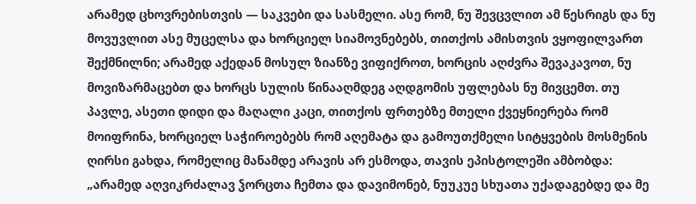არამედ ცხოვრებისთვის — საკვები და სასმელი. ასე რომ, ნუ შევცვლით ამ წესრიგს და ნუ მოვუვლით ასე მუცელსა და ხორციელ სიამოვნებებს, თითქოს ამისთვის ვყოფილვართ შექმნილნი; არამედ აქედან მოსულ ზიანზე ვიფიქროთ, ხორცის აღძვრა შევაკავოთ, ნუ მოვიზარმაცებთ და ხორცს სულის წინააღმდეგ აღდგომის უფლებას ნუ მივცემთ. თუ პავლე, ასეთი დიდი და მაღალი კაცი, თითქოს ფრთებზე მთელი ქვეყნიერება რომ მოიფრინა, ხორციელ საჭიროებებს რომ აღემატა და გამოუთქმელი სიტყვების მოსმენის ღირსი გახდა, რომელიც მანამდე არავის არ ესმოდა, თავის ეპისტოლეში ამბობდა: „არამედ აღვიკრძალავ ჴორცთა ჩემთა და დავიმონებ, ნუუკუე სხუათა უქადაგებდე და მე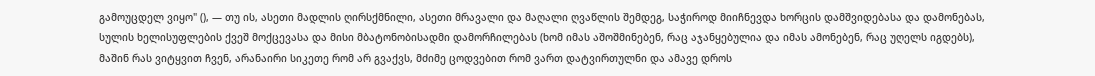გამოუცდელ ვიყო" (), — თუ ის, ასეთი მადლის ღირსქმნილი, ასეთი მრავალი და მაღალი ღვაწლის შემდეგ, საჭიროდ მიიჩნევდა ხორცის დამშვიდებასა და დამონებას, სულის ხელისუფლების ქვეშ მოქცევასა და მისი მბატონობისადმი დამორჩილებას (ხომ იმას აშოშმინებენ, რაც აჯანყებულია და იმას ამონებენ, რაც უღელს იგდებს), მაშინ რას ვიტყვით ჩვენ, არანაირი სიკეთე რომ არ გვაქვს, მძიმე ცოდვებით რომ ვართ დატვირთულნი და ამავე დროს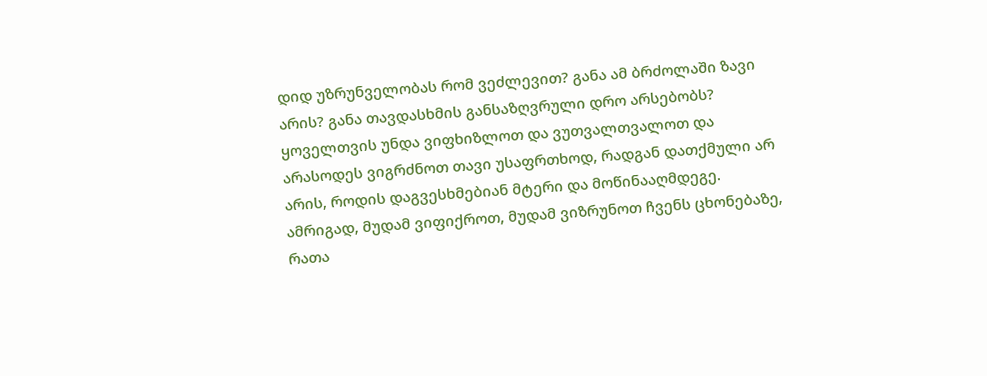დიდ უზრუნველობას რომ ვეძლევით? განა ამ ბრძოლაში ზავი არის? განა თავდასხმის განსაზღვრული დრო არსებობს? ყოველთვის უნდა ვიფხიზლოთ და ვუთვალთვალოთ და არასოდეს ვიგრძნოთ თავი უსაფრთხოდ, რადგან დათქმული არ არის, როდის დაგვესხმებიან მტერი და მოწინააღმდეგე. ამრიგად, მუდამ ვიფიქროთ, მუდამ ვიზრუნოთ ჩვენს ცხონებაზე, რათა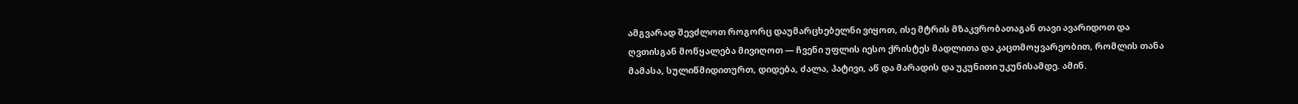ამგვარად შევძლოთ როგორც დაუმარცხებელნი ვიყოთ, ისე მტრის მზაკვრობათაგან თავი ავარიდოთ და ღვთისგან მოწყალება მივიღოთ — ჩვენი უფლის იესო ქრისტეს მადლითა და კაცთმოყვარეობით, რომლის თანა მამასა, სულიწმიდითურთ, დიდება, ძალა, პატივი, აწ და მარადის და უკუნითი უკუნისამდე. ამინ.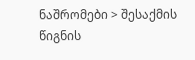ნაშრომები > შესაქმის წიგნის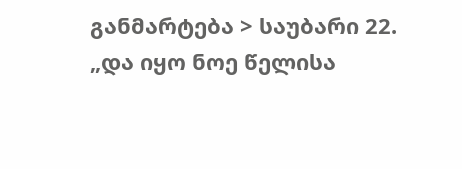განმარტება > საუბარი 22. „და იყო ნოე წელისა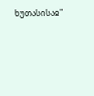ხუთასისაჲ"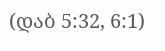(დაბ 5:32, 6:1)